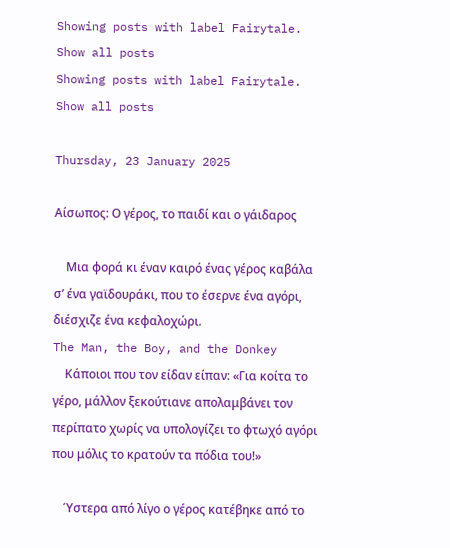Showing posts with label Fairytale. Show all posts
Showing posts with label Fairytale. Show all posts

Thursday, 23 January 2025

Αίσωπος: Ο γέρος, το παιδί και ο γάιδαρος

    Μια φορά κι έναν καιρό ένας γέρος καβάλα σ’ ένα γαϊδουράκι, που το έσερνε ένα αγόρι, διέσχιζε ένα κεφαλοχώρι.
The Man, the Boy, and the Donkey
    Κάποιοι που τον είδαν είπαν: «Για κοίτα το γέρο, μάλλον ξεκούτιανε απολαμβάνει τον περίπατο χωρίς να υπολογίζει το φτωχό αγόρι που μόλις το κρατούν τα πόδια του!»

    Ύστερα από λίγο ο γέρος κατέβηκε από το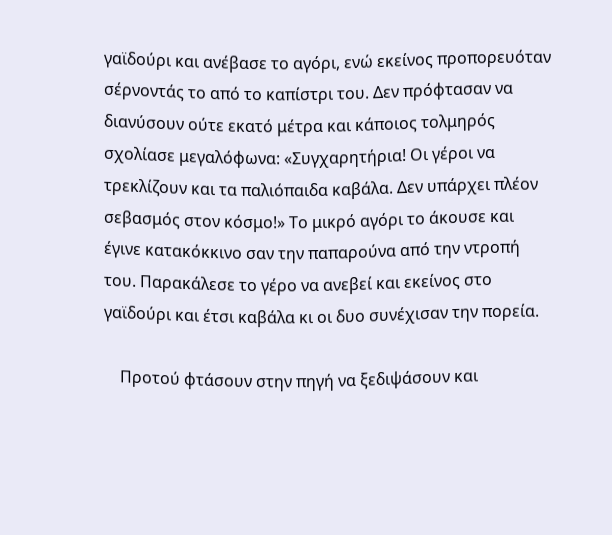γαϊδούρι και ανέβασε το αγόρι, ενώ εκείνος προπορευόταν σέρνοντάς το από το καπίστρι του. Δεν πρόφτασαν να διανύσουν ούτε εκατό μέτρα και κάποιος τολμηρός σχολίασε μεγαλόφωνα: «Συγχαρητήρια! Οι γέροι να τρεκλίζουν και τα παλιόπαιδα καβάλα. Δεν υπάρχει πλέον σεβασμός στον κόσμο!» Το μικρό αγόρι το άκουσε και έγινε κατακόκκινο σαν την παπαρούνα από την ντροπή του. Παρακάλεσε το γέρο να ανεβεί και εκείνος στο γαϊδούρι και έτσι καβάλα κι οι δυο συνέχισαν την πορεία.

    Προτού φτάσουν στην πηγή να ξεδιψάσουν και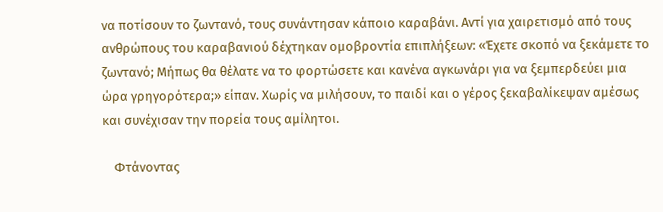να ποτίσουν το ζωντανό, τους συνάντησαν κάποιο καραβάνι. Αντί για χαιρετισμό από τους ανθρώπους του καραβανιού δέχτηκαν ομοβροντία επιπλήξεων: «Έχετε σκοπό να ξεκάμετε το ζωντανό; Μήπως θα θέλατε να το φορτώσετε και κανένα αγκωνάρι για να ξεμπερδεύει μια ώρα γρηγορότερα;» είπαν. Χωρίς να μιλήσουν, το παιδί και ο γέρος ξεκαβαλίκεψαν αμέσως και συνέχισαν την πορεία τους αμίλητοι.

    Φτάνοντας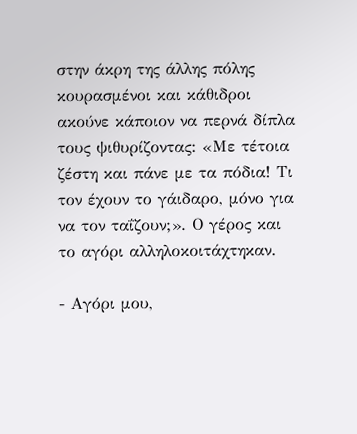στην άκρη της άλλης πόλης κουρασμένοι και κάθιδροι ακούνε κάποιον να περνά δίπλα τους ψιθυρίζοντας: «Με τέτοια ζέστη και πάνε με τα πόδια! Τι τον έχουν το γάιδαρο, μόνο για να τον ταΐζουν;». Ο γέρος και το αγόρι αλληλοκοιτάχτηκαν.

- Αγόρι μου,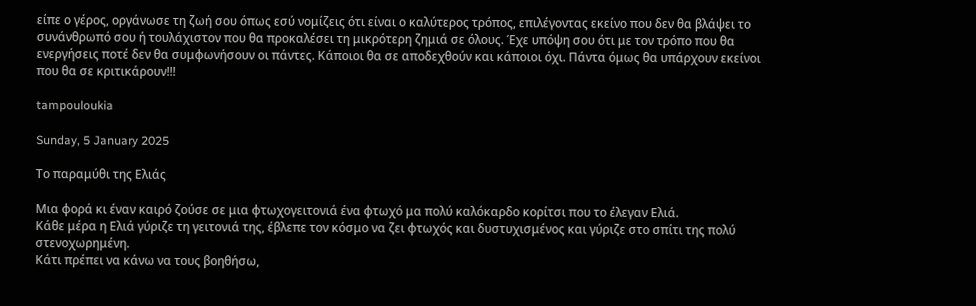είπε ο γέρος, οργάνωσε τη ζωή σου όπως εσύ νομίζεις ότι είναι ο καλύτερος τρόπος, επιλέγοντας εκείνο που δεν θα βλάψει το συνάνθρωπό σου ή τουλάχιστον που θα προκαλέσει τη μικρότερη ζημιά σε όλους. Έχε υπόψη σου ότι με τον τρόπο που θα ενεργήσεις ποτέ δεν θα συμφωνήσουν οι πάντες. Κάποιοι θα σε αποδεχθούν και κάποιοι όχι. Πάντα όμως θα υπάρχουν εκείνοι που θα σε κριτικάρουν!!!

tampouloukia

Sunday, 5 January 2025

Το παραμύθι της Ελιάς

Μια φορά κι έναν καιρό ζούσε σε μια φτωχογειτονιά ένα φτωχό μα πολύ καλόκαρδο κορίτσι που το έλεγαν Ελιά.
Κάθε μέρα η Ελιά γύριζε τη γειτονιά της, έβλεπε τον κόσμο να ζει φτωχός και δυστυχισμένος και γύριζε στο σπίτι της πολύ στενοχωρημένη.
Κάτι πρέπει να κάνω να τους βοηθήσω,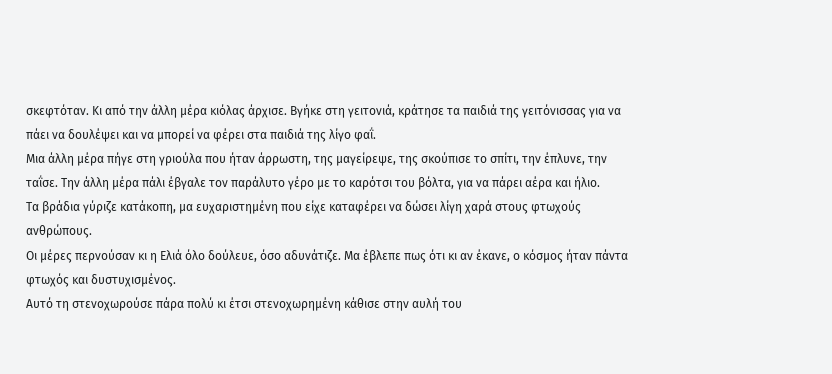σκεφτόταν. Κι από την άλλη μέρα κιόλας άρχισε. Βγήκε στη γειτονιά, κράτησε τα παιδιά της γειτόνισσας για να πάει να δουλέψει και να μπορεί να φέρει στα παιδιά της λίγο φαΐ.
Μια άλλη μέρα πήγε στη γριούλα που ήταν άρρωστη, της μαγείρεψε, της σκούπισε το σπίτι, την έπλυνε, την ταΐσε. Την άλλη μέρα πάλι έβγαλε τον παράλυτο γέρο με το καρότσι του βόλτα, για να πάρει αέρα και ήλιο.
Τα βράδια γύριζε κατάκοπη, μα ευχαριστημένη που είχε καταφέρει να δώσει λίγη χαρά στους φτωχούς ανθρώπους.
Οι μέρες περνούσαν κι η Ελιά όλο δούλευε, όσο αδυνάτιζε. Μα έβλεπε πως ότι κι αν έκανε, ο κόσμος ήταν πάντα φτωχός και δυστυχισμένος.
Αυτό τη στενοχωρούσε πάρα πολύ κι έτσι στενοχωρημένη κάθισε στην αυλή του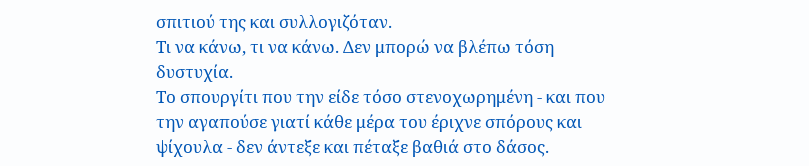σπιτιού της και συλλογιζόταν.
Τι να κάνω, τι να κάνω. Δεν μπορώ να βλέπω τόση δυστυχία.
Το σπουργίτι που την είδε τόσο στενοχωρημένη - και που την αγαπούσε γιατί κάθε μέρα του έριχνε σπόρους και ψίχουλα - δεν άντεξε και πέταξε βαθιά στο δάσος.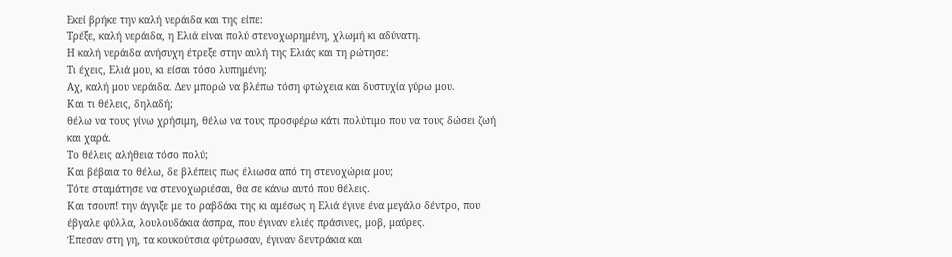Εκεί βρήκε την καλή νεράιδα και της είπε:
Τρέξε, καλή νεράιδα, η Ελιά είναι πολύ στενοχωρημένη, χλωμή κι αδύνατη.
Η καλή νεράιδα ανήσυχη έτρεξε στην αυλή της Ελιάς και τη ρώτησε:
Τι έχεις, Ελιά μου, κι είσαι τόσο λυπημένη;
Αχ, καλή μου νεράιδα. Δεν μπορώ να βλέπω τόση φτώχεια και δυστυχία γύρω μου.
Και τι θέλεις, δηλαδή;
θέλω να τους γίνω χρήσιμη, θέλω να τους προσφέρω κάτι πολύτιμο που να τους δώσει ζωή και χαρά.
Το θέλεις αλήθεια τόσο πολύ;
Και βέβαια το θέλω, δε βλέπεις πως έλιωσα από τη στενοχώρια μου;
Τότε σταμάτησε να στενοχωριέσαι, θα σε κάνω αυτό που θέλεις.
Και τσουπ! την άγγιξε με το ραβδάκι της κι αμέσως η Ελιά έγινε ένα μεγάλο δέντρο, που έβγαλε φύλλα, λουλουδάκια άσπρα, που έγιναν ελιές πράσινες, μοβ, μαύρες.
Έπεσαν στη γη, τα κουκούτσια φύτρωσαν, έγιναν δεντράκια και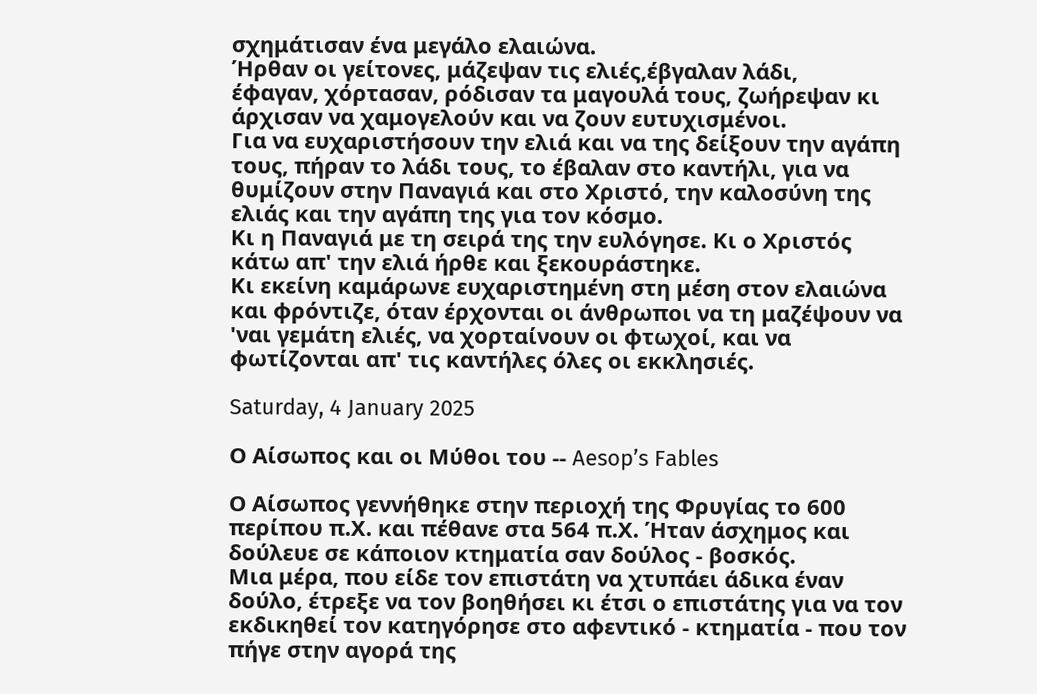σχημάτισαν ένα μεγάλο ελαιώνα.
Ήρθαν οι γείτονες, μάζεψαν τις ελιές,έβγαλαν λάδι,
έφαγαν, χόρτασαν, ρόδισαν τα μαγουλά τους, ζωήρεψαν κι άρχισαν να χαμογελούν και να ζουν ευτυχισμένοι.
Για να ευχαριστήσουν την ελιά και να της δείξουν την αγάπη τους, πήραν το λάδι τους, το έβαλαν στο καντήλι, για να θυμίζουν στην Παναγιά και στο Χριστό, την καλοσύνη της ελιάς και την αγάπη της για τον κόσμο.
Κι η Παναγιά με τη σειρά της την ευλόγησε. Κι ο Χριστός κάτω απ' την ελιά ήρθε και ξεκουράστηκε.
Κι εκείνη καμάρωνε ευχαριστημένη στη μέση στον ελαιώνα και φρόντιζε, όταν έρχονται οι άνθρωποι να τη μαζέψουν να 'ναι γεμάτη ελιές, να χορταίνουν οι φτωχοί, και να φωτίζονται απ' τις καντήλες όλες οι εκκλησιές.

Saturday, 4 January 2025

Ο Αίσωπος και οι Μύθοι του -- Aesop’s Fables

Ο Αίσωπος γεννήθηκε στην περιοχή της Φρυγίας το 600 περίπου π.Χ. και πέθανε στα 564 π.Χ. Ήταν άσχημος και δούλευε σε κάποιον κτηματία σαν δούλος - βοσκός.
Μια μέρα, που είδε τον επιστάτη να χτυπάει άδικα έναν δούλο, έτρεξε να τον βοηθήσει κι έτσι ο επιστάτης για να τον εκδικηθεί τον κατηγόρησε στο αφεντικό - κτηματία - που τον πήγε στην αγορά της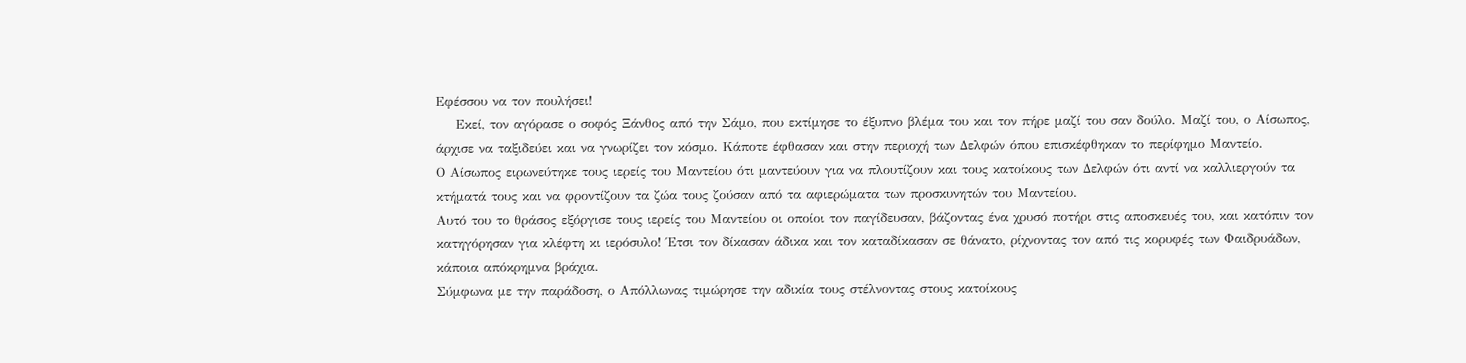Εφέσσου να τον πουλήσει!
    Εκεί, τον αγόρασε ο σοφός Ξάνθος από την Σάμο, που εκτίμησε το έξυπνο βλέμα του και τον πήρε μαζί του σαν δούλο. Μαζί του, ο Αίσωπος, άρχισε να ταξιδεύει και να γνωρίζει τον κόσμο. Κάποτε έφθασαν και στην περιοχή των Δελφών όπου επισκέφθηκαν το περίφημο Μαντείο.
Ο Αίσωπος ειρωνεύτηκε τους ιερείς του Μαντείου ότι μαντεύουν για να πλουτίζουν και τους κατοίκους των Δελφών ότι αντί να καλλιεργούν τα κτήματά τους και να φροντίζουν τα ζώα τους ζούσαν από τα αφιερώματα των προσκυνητών του Μαντείου.
Αυτό του το θράσος εξόργισε τους ιερείς του Μαντείου οι οποίοι τον παγίδευσαν, βάζοντας ένα χρυσό ποτήρι στις αποσκευές του, και κατόπιν τον κατηγόρησαν για κλέφτη κι ιερόσυλο! Έτσι τον δίκασαν άδικα και τον καταδίκασαν σε θάνατο, ρίχνοντας τον από τις κορυφές των Φαιδρυάδων, κάποια απόκρημνα βράχια.
Σύμφωνα με την παράδοση, ο Απόλλωνας τιμώρησε την αδικία τους στέλνοντας στους κατοίκους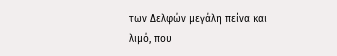των Δελφών μεγάλη πείνα και λιμό, που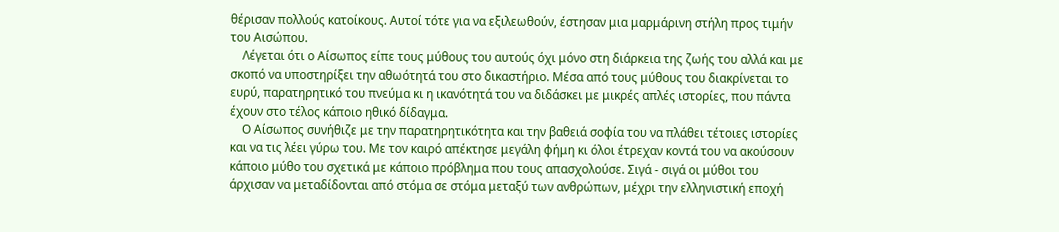θέρισαν πολλούς κατοίκους. Αυτοί τότε για να εξιλεωθούν, έστησαν μια μαρμάρινη στήλη προς τιμήν του Αισώπου.
    Λέγεται ότι ο Αίσωπος είπε τους μύθους του αυτούς όχι μόνο στη διάρκεια της ζωής του αλλά και με σκοπό να υποστηρίξει την αθωότητά του στο δικαστήριο. Μέσα από τους μύθους του διακρίνεται το ευρύ, παρατηρητικό του πνεύμα κι η ικανότητά του να διδάσκει με μικρές απλές ιστορίες, που πάντα έχουν στο τέλος κάποιο ηθικό δίδαγμα.
    Ο Αίσωπος συνήθιζε με την παρατηρητικότητα και την βαθειά σοφία του να πλάθει τέτοιες ιστορίες και να τις λέει γύρω του. Με τον καιρό απέκτησε μεγάλη φήμη κι όλοι έτρεχαν κοντά του να ακούσουν κάποιο μύθο του σχετικά με κάποιο πρόβλημα που τους απασχολούσε. Σιγά - σιγά οι μύθοι του άρχισαν να μεταδίδονται από στόμα σε στόμα μεταξύ των ανθρώπων, μέχρι την ελληνιστική εποχή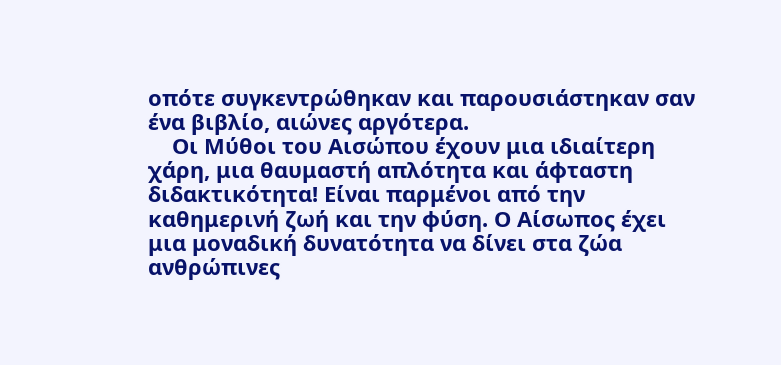οπότε συγκεντρώθηκαν και παρουσιάστηκαν σαν ένα βιβλίο, αιώνες αργότερα.
    Οι Μύθοι του Αισώπου έχουν μια ιδιαίτερη χάρη, μια θαυμαστή απλότητα και άφταστη διδακτικότητα! Είναι παρμένοι από την καθημερινή ζωή και την φύση. Ο Αίσωπος έχει μια μοναδική δυνατότητα να δίνει στα ζώα ανθρώπινες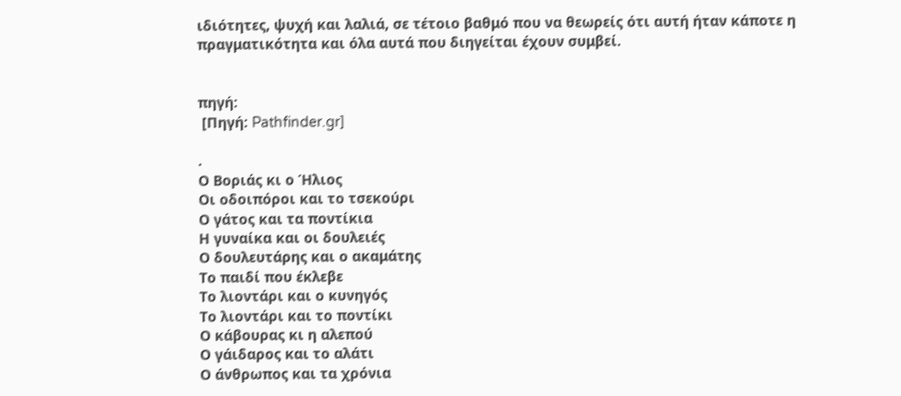ιδιότητες, ψυχή και λαλιά, σε τέτοιο βαθμό που να θεωρείς ότι αυτή ήταν κάποτε η πραγματικότητα και όλα αυτά που διηγείται έχουν συμβεί.


πηγή:
 [Πηγή: Pathfinder.gr]

.
Ο Βοριάς κι ο Ήλιος
Οι οδοιπόροι και το τσεκούρι
Ο γάτος και τα ποντίκια
Η γυναίκα και οι δουλειές
Ο δουλευτάρης και ο ακαμάτης
Το παιδί που έκλεβε
Το λιοντάρι και ο κυνηγός
Το λιοντάρι και το ποντίκι
Ο κάβουρας κι η αλεπού
Ο γάιδαρος και το αλάτι
Ο άνθρωπος και τα χρόνια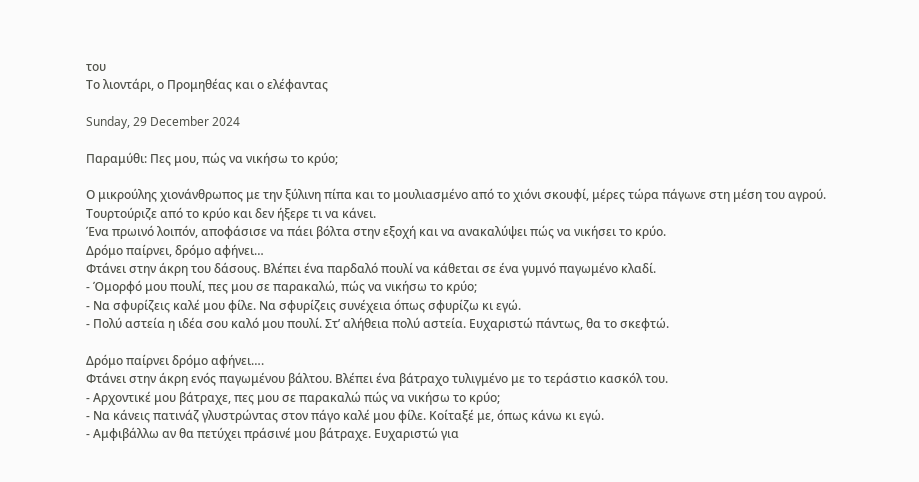του
Το λιοντάρι, ο Προμηθέας και ο ελέφαντας

Sunday, 29 December 2024

Παραμύθι: Πες μου, πώς να νικήσω το κρύο;

Ο μικρούλης χιονάνθρωπος με την ξύλινη πίπα και το μουλιασμένο από το χιόνι σκουφί, μέρες τώρα πάγωνε στη μέση του αγρού. Τουρτούριζε από το κρύο και δεν ήξερε τι να κάνει.
Ένα πρωινό λοιπόν, αποφάσισε να πάει βόλτα στην εξοχή και να ανακαλύψει πώς να νικήσει το κρύο.
Δρόμο παίρνει, δρόμο αφήνει…
Φτάνει στην άκρη του δάσους. Βλέπει ένα παρδαλό πουλί να κάθεται σε ένα γυμνό παγωμένο κλαδί.
- Όμορφό μου πουλί, πες μου σε παρακαλώ, πώς να νικήσω το κρύο;
- Να σφυρίζεις καλέ μου φίλε. Να σφυρίζεις συνέχεια όπως σφυρίζω κι εγώ.
- Πολύ αστεία η ιδέα σου καλό μου πουλί. Στ’ αλήθεια πολύ αστεία. Ευχαριστώ πάντως, θα το σκεφτώ.

Δρόμο παίρνει δρόμο αφήνει….
Φτάνει στην άκρη ενός παγωμένου βάλτου. Βλέπει ένα βάτραχο τυλιγμένο με το τεράστιο κασκόλ του.
- Αρχοντικέ μου βάτραχε, πες μου σε παρακαλώ πώς να νικήσω το κρύο;
- Να κάνεις πατινάζ γλυστρώντας στον πάγο καλέ μου φίλε. Κοίταξέ με, όπως κάνω κι εγώ.
- Αμφιβάλλω αν θα πετύχει πράσινέ μου βάτραχε. Ευχαριστώ για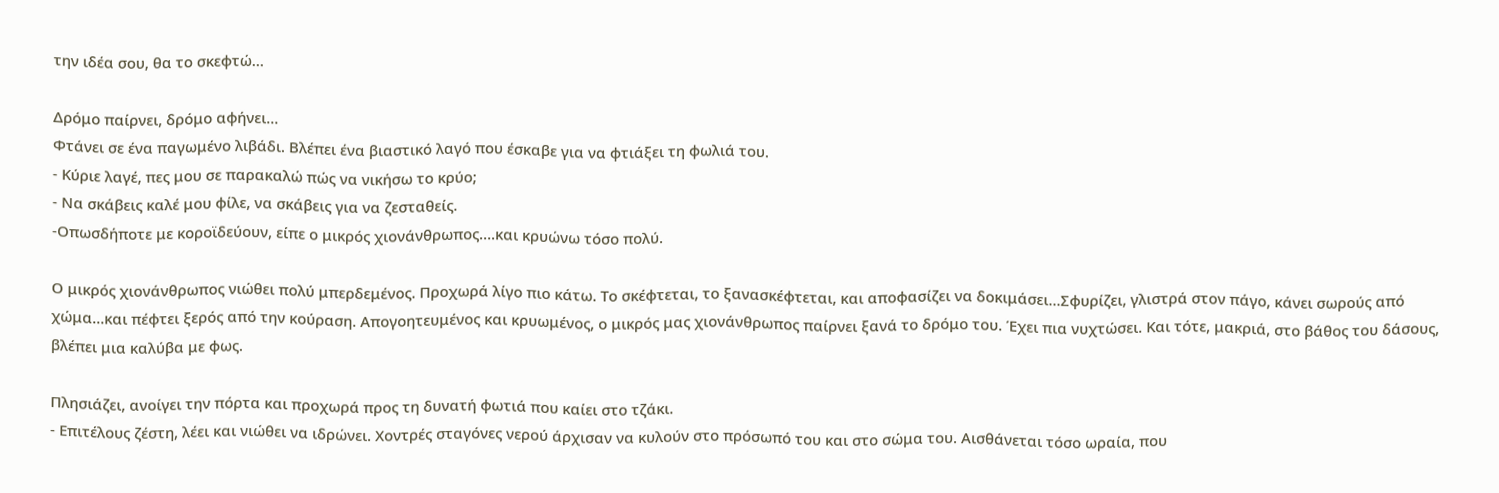την ιδέα σου, θα το σκεφτώ…

Δρόμο παίρνει, δρόμο αφήνει…
Φτάνει σε ένα παγωμένο λιβάδι. Βλέπει ένα βιαστικό λαγό που έσκαβε για να φτιάξει τη φωλιά του.
- Κύριε λαγέ, πες μου σε παρακαλώ πώς να νικήσω το κρύο;
- Να σκάβεις καλέ μου φίλε, να σκάβεις για να ζεσταθείς.
-Οπωσδήποτε με κοροϊδεύουν, είπε ο μικρός χιονάνθρωπος….και κρυώνω τόσο πολύ.

Ο μικρός χιονάνθρωπος νιώθει πολύ μπερδεμένος. Προχωρά λίγο πιο κάτω. Το σκέφτεται, το ξανασκέφτεται, και αποφασίζει να δοκιμάσει…Σφυρίζει, γλιστρά στον πάγο, κάνει σωρούς από χώμα…και πέφτει ξερός από την κούραση. Απογοητευμένος και κρυωμένος, ο μικρός μας χιονάνθρωπος παίρνει ξανά το δρόμο του. Έχει πια νυχτώσει. Και τότε, μακριά, στο βάθος του δάσους, βλέπει μια καλύβα με φως.

Πλησιάζει, ανοίγει την πόρτα και προχωρά προς τη δυνατή φωτιά που καίει στο τζάκι.
- Επιτέλους ζέστη, λέει και νιώθει να ιδρώνει. Χοντρές σταγόνες νερού άρχισαν να κυλούν στο πρόσωπό του και στο σώμα του. Αισθάνεται τόσο ωραία, που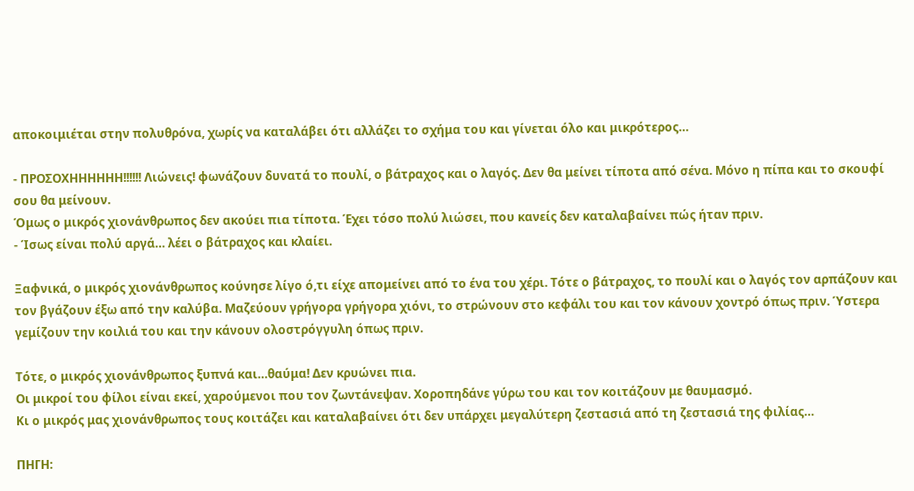αποκοιμιέται στην πολυθρόνα, χωρίς να καταλάβει ότι αλλάζει το σχήμα του και γίνεται όλο και μικρότερος…

- ΠΡΟΣΟΧΗΗΗΗΗΗ!!!!!! Λιώνεις! φωνάζουν δυνατά το πουλί, ο βάτραχος και ο λαγός. Δεν θα μείνει τίποτα από σένα. Μόνο η πίπα και το σκουφί σου θα μείνουν.
Όμως ο μικρός χιονάνθρωπος δεν ακούει πια τίποτα. Έχει τόσο πολύ λιώσει, που κανείς δεν καταλαβαίνει πώς ήταν πριν.
- Ίσως είναι πολύ αργά… λέει ο βάτραχος και κλαίει.

Ξαφνικά, ο μικρός χιονάνθρωπος κούνησε λίγο ό,τι είχε απομείνει από το ένα του χέρι. Τότε ο βάτραχος, το πουλί και ο λαγός τον αρπάζουν και τον βγάζουν έξω από την καλύβα. Μαζεύουν γρήγορα γρήγορα χιόνι, το στρώνουν στο κεφάλι του και τον κάνουν χοντρό όπως πριν. Ύστερα γεμίζουν την κοιλιά του και την κάνουν ολοστρόγγυλη όπως πριν.

Τότε, ο μικρός χιονάνθρωπος ξυπνά και…θαύμα! Δεν κρυώνει πια.
Οι μικροί του φίλοι είναι εκεί, χαρούμενοι που τον ζωντάνεψαν. Χοροπηδάνε γύρω του και τον κοιτάζουν με θαυμασμό.
Κι ο μικρός μας χιονάνθρωπος τους κοιτάζει και καταλαβαίνει ότι δεν υπάρχει μεγαλύτερη ζεστασιά από τη ζεστασιά της φιλίας…

ΠΗΓΗ: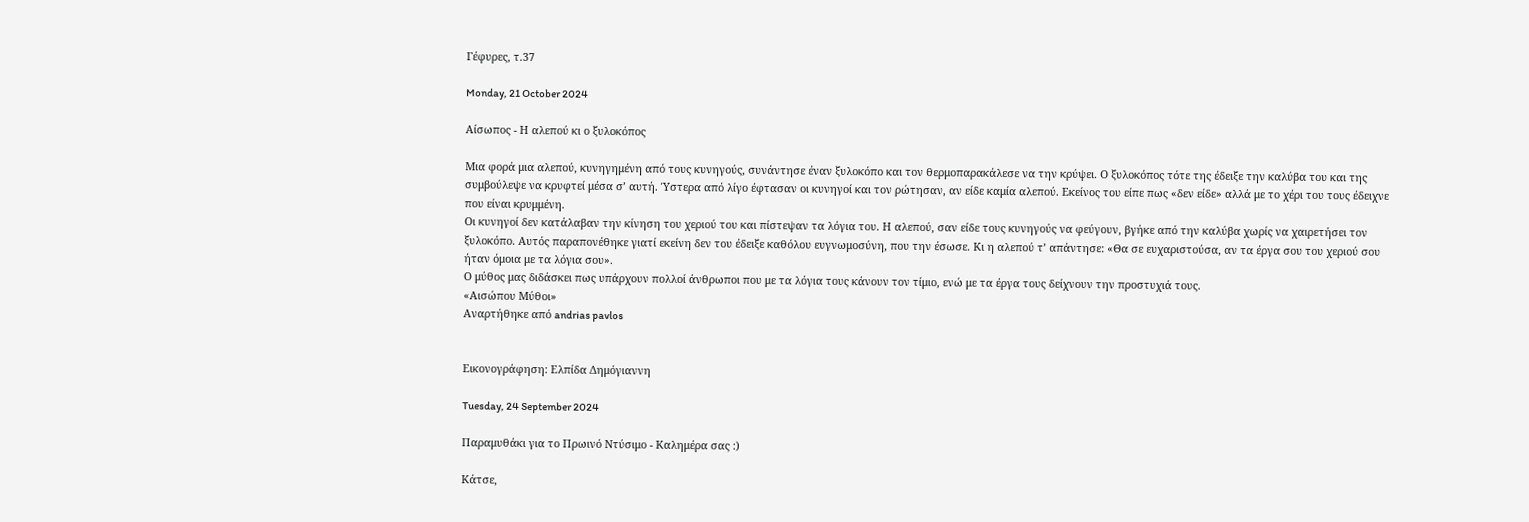Γέφυρες, τ.37

Monday, 21 October 2024

Αίσωπος - Η αλεπού κι ο ξυλοκόπος

Μια φορά μια αλεπού, κυνηγημένη από τους κυνηγούς, συνάντησε έναν ξυλοκόπο και τον θερμοπαρακάλεσε να την κρύψει. Ο ξυλοκόπος τότε της έδειξε την καλύβα του και της συμβούλεψε να κρυφτεί μέσα σ’ αυτή. Ύστερα από λίγο έφτασαν οι κυνηγοί και τον ρώτησαν, αν είδε καμία αλεπού. Εκείνος του είπε πως «δεν είδε» αλλά με το χέρι του τους έδειχνε που είναι κρυμμένη.
Οι κυνηγοί δεν κατάλαβαν την κίνηση του χεριού του και πίστεψαν τα λόγια του. Η αλεπού, σαν είδε τους κυνηγούς να φεύγουν, βγήκε από την καλύβα χωρίς να χαιρετήσει τον ξυλοκόπο. Αυτός παραπονέθηκε γιατί εκείνη δεν του έδειξε καθόλου ευγνωμοσύνη, που την έσωσε. Κι η αλεπού τ’ απάντησε: «Θα σε ευχαριστούσα, αν τα έργα σου του χεριού σου ήταν όμοια με τα λόγια σου».
Ο μύθος μας διδάσκει πως υπάρχουν πολλοί άνθρωποι που με τα λόγια τους κάνουν τον τίμιο, ενώ με τα έργα τους δείχνουν την προστυχιά τους.
«Αισώπου Μύθοι»
Αναρτήθηκε από andrias pavlos


Εικονογράφηση: Ελπίδα Δημόγιαννη

Tuesday, 24 September 2024

Παραμυθάκι για το Πρωινό Ντύσιμο - Καλημέρα σας :)

Κάτσε,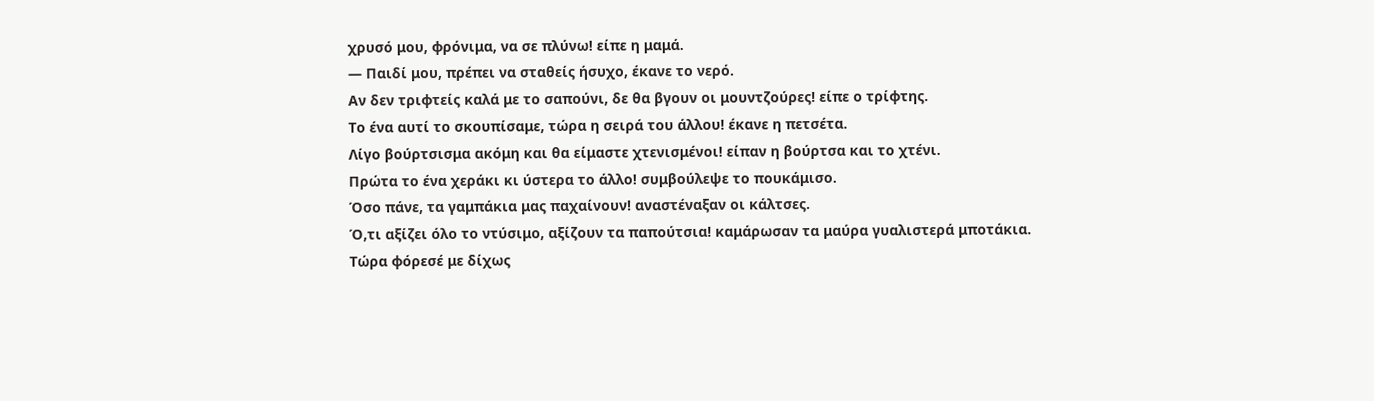χρυσό μου, φρόνιμα, να σε πλύνω! είπε η μαμά.
— Παιδί μου, πρέπει να σταθείς ήσυχο, έκανε το νερό.
Αν δεν τριφτείς καλά με το σαπούνι, δε θα βγουν οι μουντζούρες! είπε ο τρίφτης.
Το ένα αυτί το σκουπίσαμε, τώρα η σειρά του άλλου! έκανε η πετσέτα.
Λίγο βούρτσισμα ακόμη και θα είμαστε χτενισμένοι! είπαν η βούρτσα και το χτένι.
Πρώτα το ένα χεράκι κι ύστερα το άλλο! συμβούλεψε το πουκάμισο.
Όσο πάνε, τα γαμπάκια μας παχαίνουν! αναστέναξαν οι κάλτσες.
Ό,τι αξίζει όλο το ντύσιμο, αξίζουν τα παπούτσια! καμάρωσαν τα μαύρα γυαλιστερά μποτάκια.
Τώρα φόρεσέ με δίχως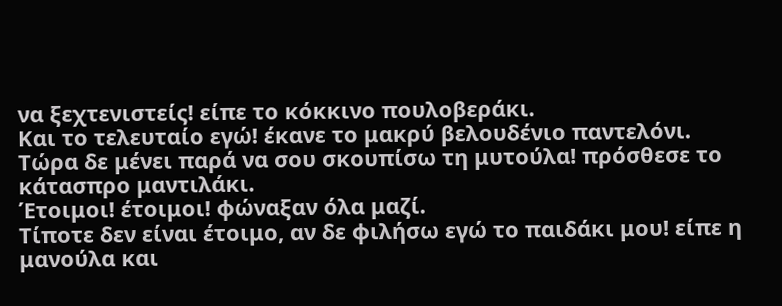να ξεχτενιστείς! είπε το κόκκινο πουλοβεράκι.
Και το τελευταίο εγώ! έκανε το μακρύ βελουδένιο παντελόνι.
Τώρα δε μένει παρά να σου σκουπίσω τη μυτούλα! πρόσθεσε το κάτασπρο μαντιλάκι.
Έτοιμοι! έτοιμοι! φώναξαν όλα μαζί.
Τίποτε δεν είναι έτοιμο, αν δε φιλήσω εγώ το παιδάκι μου! είπε η μανούλα και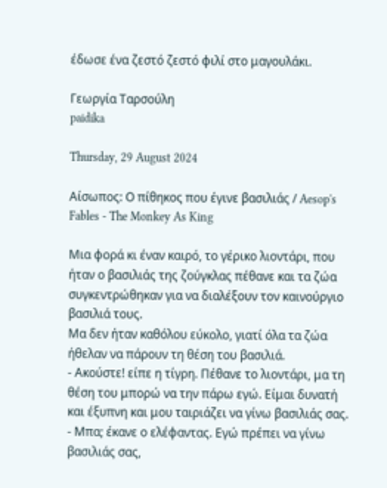έδωσε ένα ζεστό ζεστό φιλί στο μαγουλάκι.

Γεωργία Ταρσούλη
paidika

Thursday, 29 August 2024

Αίσωπος: Ο πίθηκος που έγινε βασιλιάς / Aesop's Fables - The Monkey As King

Μια φορά κι έναν καιρό, το γέρικο λιοντάρι, που ήταν ο βασιλιάς της ζούγκλας πέθανε και τα ζώα συγκεντρώθηκαν για να διαλέξουν τον καινούργιο βασιλιά τους.
Μα δεν ήταν καθόλου εύκολο, γιατί όλα τα ζώα ήθελαν να πάρουν τη θέση του βασιλιά.
- Ακούστε! είπε η τίγρη. Πέθανε το λιοντάρι, μα τη θέση του μπορώ να την πάρω εγώ. Είμαι δυνατή και έξυπνη και μου ταιριάζει να γίνω βασιλιάς σας.
- Μπα; έκανε ο ελέφαντας. Εγώ πρέπει να γίνω βασιλιάς σας,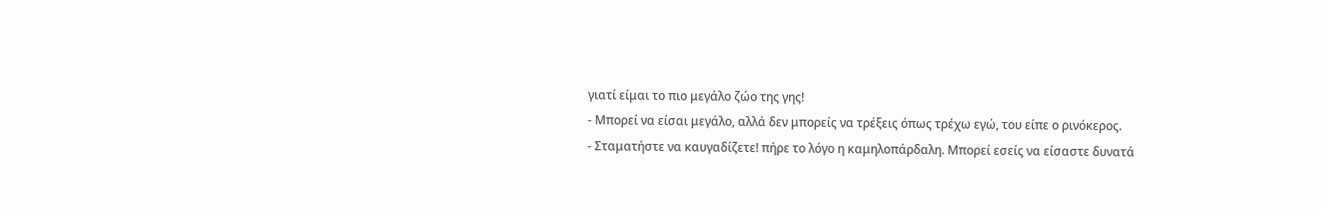γιατί είμαι το πιο μεγάλο ζώο της γης!
- Μπορεί να είσαι μεγάλο, αλλά δεν μπορείς να τρέξεις όπως τρέχω εγώ, του είπε ο ρινόκερος.
- Σταματήστε να καυγαδίζετε! πήρε το λόγο η καμηλοπάρδαλη. Μπορεί εσείς να είσαστε δυνατά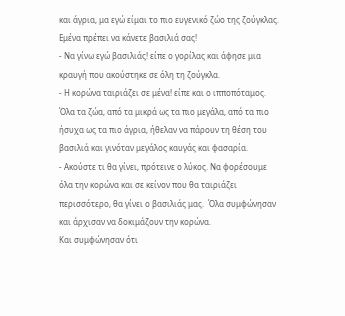και άγρια, μα εγώ είμαι το πιο ευγενικό ζώο της ζούγκλας. Εμένα πρέπει να κάνετε βασιλιά σας!
- Να γίνω εγώ βασιλιάς! είπε ο γορίλας και άφησε μια κραυγή που ακούστηκε σε όλη τη ζούγκλα.
- Η κορώνα ταιριάζει σε μένα! είπε και ο ιπποπόταμος.
Όλα τα ζώα, από τα μικρά ως τα πιο μεγάλα, από τα πιο ήσυχα ως τα πιο άγρια, ήθελαν να πάρουν τη θέση του βασιλιά και γινόταν μεγάλος καυγάς και φασαρία.
- Ακούστε τι θα γίνει, πρότεινε ο λύκος. Να φορέσουμε όλα την κορώνα και σε κείνον που θα ταιριάζει περισσότερο, θα γίνει ο βασιλιάς μας.  Όλα συμφώνησαν και άρχισαν να δοκιμάζουν την κορώνα.
Και συμφώνησαν ότι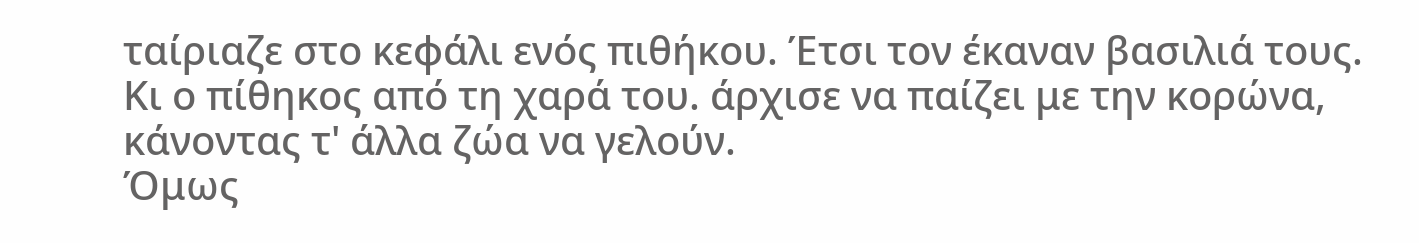ταίριαζε στο κεφάλι ενός πιθήκου. Έτσι τον έκαναν βασιλιά τους.
Κι ο πίθηκος από τη χαρά του. άρχισε να παίζει με την κορώνα, κάνοντας τ' άλλα ζώα να γελούν.
Όμως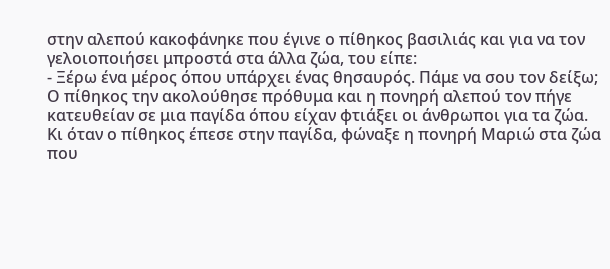στην αλεπού κακοφάνηκε που έγινε ο πίθηκος βασιλιάς και για να τον γελοιοποιήσει μπροστά στα άλλα ζώα, του είπε:
- Ξέρω ένα μέρος όπου υπάρχει ένας θησαυρός. Πάμε να σου τον δείξω;
Ο πίθηκος την ακολούθησε πρόθυμα και η πονηρή αλεπού τον πήγε κατευθείαν σε μια παγίδα όπου είχαν φτιάξει οι άνθρωποι για τα ζώα.
Κι όταν ο πίθηκος έπεσε στην παγίδα, φώναξε η πονηρή Μαριώ στα ζώα που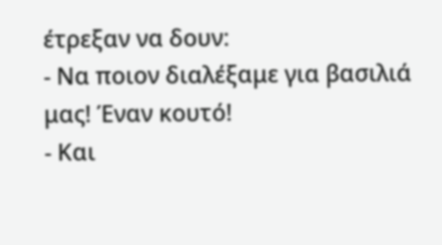έτρεξαν να δουν:
- Να ποιον διαλέξαμε για βασιλιά μας! Έναν κουτό!
- Και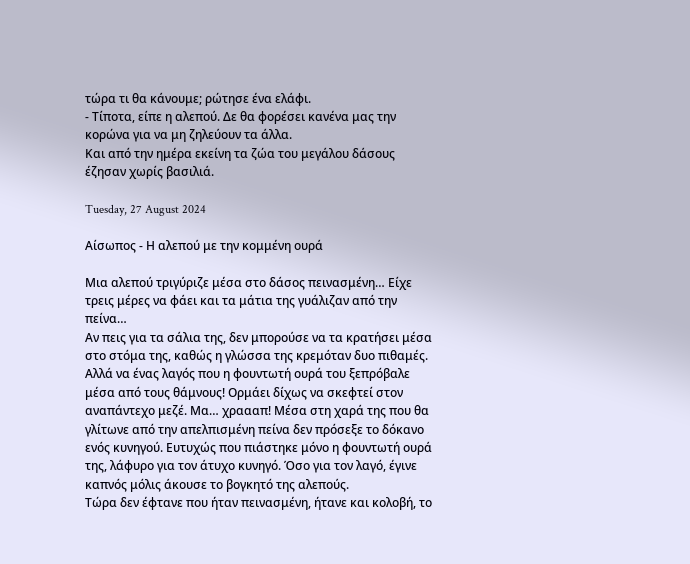τώρα τι θα κάνουμε; ρώτησε ένα ελάφι.
- Τίποτα, είπε η αλεπού. Δε θα φορέσει κανένα μας την κορώνα για να μη ζηλεύουν τα άλλα.
Και από την ημέρα εκείνη τα ζώα του μεγάλου δάσους έζησαν χωρίς βασιλιά.

Tuesday, 27 August 2024

Αίσωπος - Η αλεπού με την κομμένη ουρά

Μια αλεπού τριγύριζε μέσα στο δάσος πεινασμένη… Είχε τρεις μέρες να φάει και τα μάτια της γυάλιζαν από την πείνα…
Αν πεις για τα σάλια της, δεν μπορούσε να τα κρατήσει μέσα στο στόμα της, καθώς η γλώσσα της κρεμόταν δυο πιθαμές.
Αλλά να ένας λαγός που η φουντωτή ουρά του ξεπρόβαλε μέσα από τους θάμνους! Ορμάει δίχως να σκεφτεί στον αναπάντεχο μεζέ. Μα… χραααπ! Μέσα στη χαρά της που θα γλίτωνε από την απελπισμένη πείνα δεν πρόσεξε το δόκανο ενός κυνηγού. Ευτυχώς που πιάστηκε μόνο η φουντωτή ουρά της, λάφυρο για τον άτυχο κυνηγό. Όσο για τον λαγό, έγινε καπνός μόλις άκουσε το βογκητό της αλεπούς.
Τώρα δεν έφτανε που ήταν πεινασμένη, ήτανε και κολοβή, το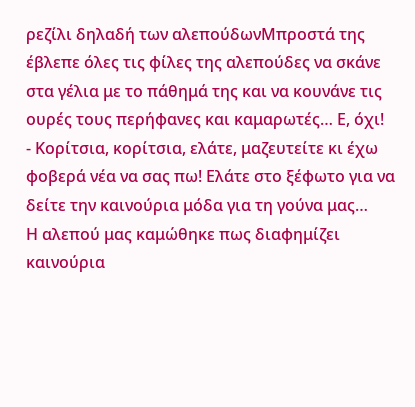ρεζίλι δηλαδή των αλεπούδωνΜπροστά της έβλεπε όλες τις φίλες της αλεπούδες να σκάνε στα γέλια με το πάθημά της και να κουνάνε τις ουρές τους περήφανες και καμαρωτές… Ε, όχι!
- Κορίτσια, κορίτσια, ελάτε, μαζευτείτε κι έχω φοβερά νέα να σας πω! Ελάτε στο ξέφωτο για να δείτε την καινούρια μόδα για τη γούνα μας…
Η αλεπού μας καμώθηκε πως διαφημίζει καινούρια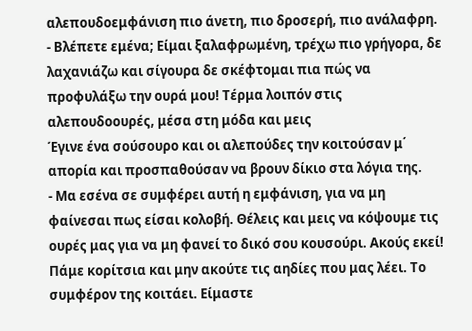αλεπουδοεμφάνιση πιο άνετη, πιο δροσερή, πιο ανάλαφρη.
- Βλέπετε εμένα; Είμαι ξαλαφρωμένη, τρέχω πιο γρήγορα, δε λαχανιάζω και σίγουρα δε σκέφτομαι πια πώς να προφυλάξω την ουρά μου! Τέρμα λοιπόν στις αλεπουδοουρές, μέσα στη μόδα και μεις
Έγινε ένα σούσουρο και οι αλεπούδες την κοιτούσαν μ΄ απορία και προσπαθούσαν να βρουν δίκιο στα λόγια της.
- Μα εσένα σε συμφέρει αυτή η εμφάνιση, για να μη φαίνεσαι πως είσαι κολοβή. Θέλεις και μεις να κόψουμε τις ουρές μας για να μη φανεί το δικό σου κουσούρι. Ακούς εκεί! Πάμε κορίτσια και μην ακούτε τις αηδίες που μας λέει. Το συμφέρον της κοιτάει. Είμαστε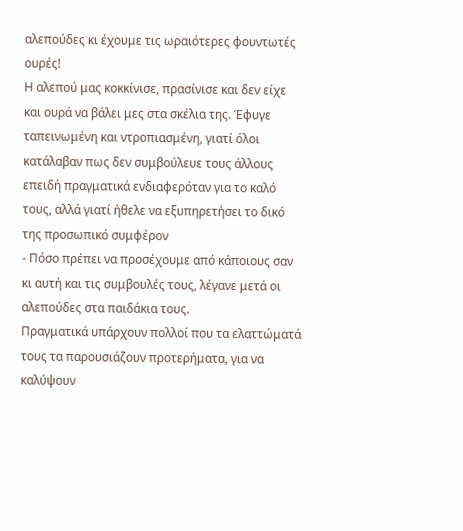αλεπούδες κι έχουμε τις ωραιότερες φουντωτές ουρές!
Η αλεπού μας κοκκίνισε, πρασίνισε και δεν είχε και ουρά να βάλει μες στα σκέλια της. Έφυγε ταπεινωμένη και ντροπιασμένη, γιατί όλοι κατάλαβαν πως δεν συμβούλευε τους άλλους επειδή πραγματικά ενδιαφερόταν για το καλό τους, αλλά γιατί ήθελε να εξυπηρετήσει το δικό της προσωπικό συμφέρον
- Πόσο πρέπει να προσέχουμε από κάποιους σαν κι αυτή και τις συμβουλές τους, λέγανε μετά οι αλεπούδες στα παιδάκια τους.
Πραγματικά υπάρχουν πολλοί που τα ελαττώματά τους τα παρουσιάζουν προτερήματα, για να καλύψουν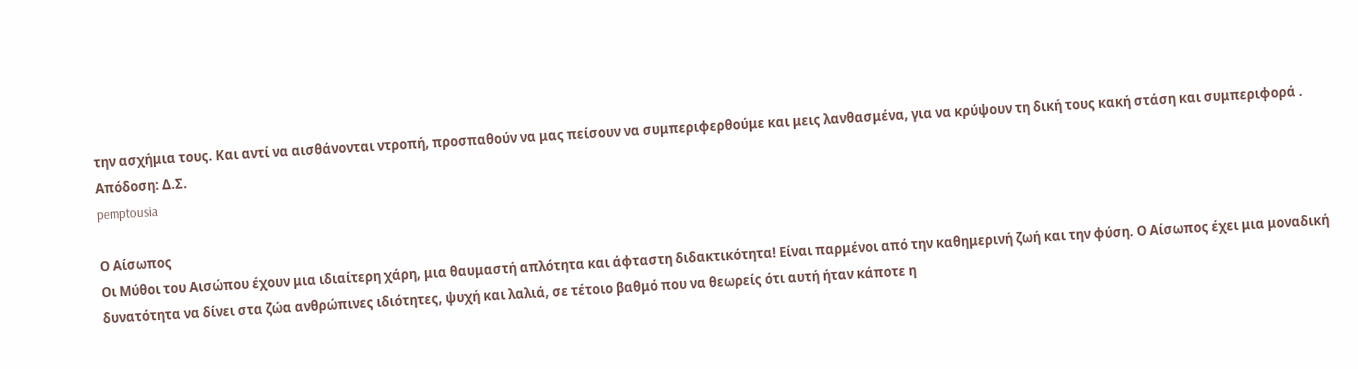την ασχήμια τους. Και αντί να αισθάνονται ντροπή, προσπαθούν να μας πείσουν να συμπεριφερθούμε και μεις λανθασμένα, για να κρύψουν τη δική τους κακή στάση και συμπεριφορά .
Απόδοση: Δ.Σ.
pemptousia

Ο Αίσωπος
Οι Μύθοι του Αισώπου έχουν μια ιδιαίτερη χάρη, μια θαυμαστή απλότητα και άφταστη διδακτικότητα! Είναι παρμένοι από την καθημερινή ζωή και την φύση. Ο Αίσωπος έχει μια μοναδική δυνατότητα να δίνει στα ζώα ανθρώπινες ιδιότητες, ψυχή και λαλιά, σε τέτοιο βαθμό που να θεωρείς ότι αυτή ήταν κάποτε η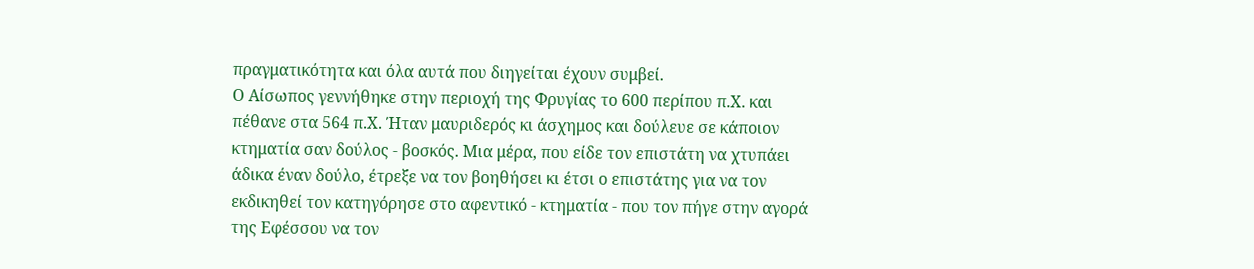πραγματικότητα και όλα αυτά που διηγείται έχουν συμβεί.
Ο Αίσωπος γεννήθηκε στην περιοχή της Φρυγίας το 600 περίπου π.Χ. και πέθανε στα 564 π.Χ. Ήταν μαυριδερός κι άσχημος και δούλευε σε κάποιον κτηματία σαν δούλος - βοσκός. Μια μέρα, που είδε τον επιστάτη να χτυπάει άδικα έναν δούλο, έτρεξε να τον βοηθήσει κι έτσι ο επιστάτης για να τον εκδικηθεί τον κατηγόρησε στο αφεντικό - κτηματία - που τον πήγε στην αγορά της Εφέσσου να τον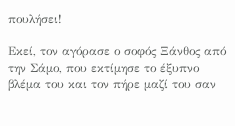πουλήσει!

Εκεί, τον αγόρασε ο σοφός Ξάνθος από την Σάμο, που εκτίμησε το έξυπνο βλέμα του και τον πήρε μαζί του σαν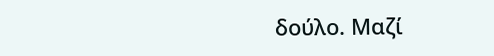δούλο. Μαζί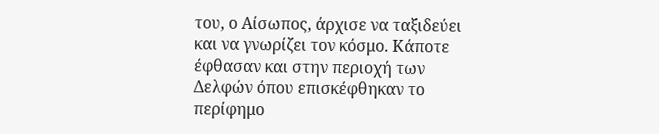του, ο Αίσωπος, άρχισε να ταξιδεύει και να γνωρίζει τον κόσμο. Κάποτε έφθασαν και στην περιοχή των Δελφών όπου επισκέφθηκαν το περίφημο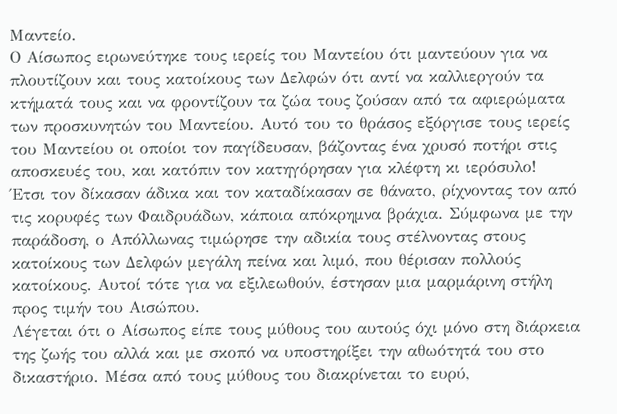Μαντείο.
Ο Αίσωπος ειρωνεύτηκε τους ιερείς του Μαντείου ότι μαντεύουν για να πλουτίζουν και τους κατοίκους των Δελφών ότι αντί να καλλιεργούν τα κτήματά τους και να φροντίζουν τα ζώα τους ζούσαν από τα αφιερώματα των προσκυνητών του Μαντείου. Αυτό του το θράσος εξόργισε τους ιερείς του Μαντείου οι οποίοι τον παγίδευσαν, βάζοντας ένα χρυσό ποτήρι στις αποσκευές του, και κατόπιν τον κατηγόρησαν για κλέφτη κι ιερόσυλο!
Έτσι τον δίκασαν άδικα και τον καταδίκασαν σε θάνατο, ρίχνοντας τον από τις κορυφές των Φαιδρυάδων, κάποια απόκρημνα βράχια. Σύμφωνα με την παράδοση, ο Απόλλωνας τιμώρησε την αδικία τους στέλνοντας στους κατοίκους των Δελφών μεγάλη πείνα και λιμό, που θέρισαν πολλούς κατοίκους. Αυτοί τότε για να εξιλεωθούν, έστησαν μια μαρμάρινη στήλη προς τιμήν του Αισώπου.
Λέγεται ότι ο Αίσωπος είπε τους μύθους του αυτούς όχι μόνο στη διάρκεια της ζωής του αλλά και με σκοπό να υποστηρίξει την αθωότητά του στο δικαστήριο. Μέσα από τους μύθους του διακρίνεται το ευρύ,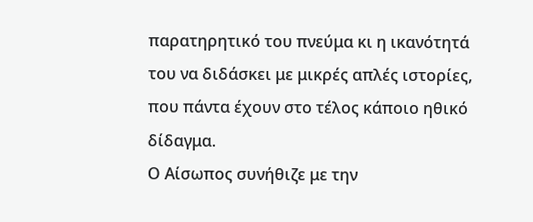παρατηρητικό του πνεύμα κι η ικανότητά του να διδάσκει με μικρές απλές ιστορίες, που πάντα έχουν στο τέλος κάποιο ηθικό δίδαγμα.
Ο Αίσωπος συνήθιζε με την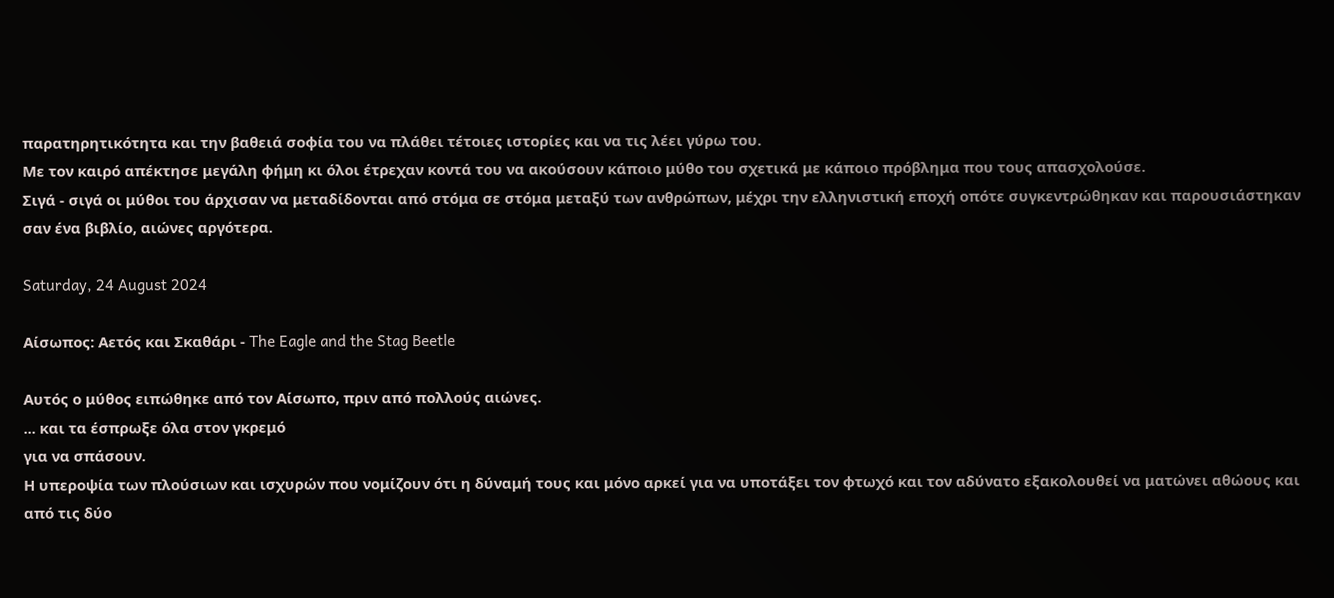παρατηρητικότητα και την βαθειά σοφία του να πλάθει τέτοιες ιστορίες και να τις λέει γύρω του.
Με τον καιρό απέκτησε μεγάλη φήμη κι όλοι έτρεχαν κοντά του να ακούσουν κάποιο μύθο του σχετικά με κάποιο πρόβλημα που τους απασχολούσε.
Σιγά - σιγά οι μύθοι του άρχισαν να μεταδίδονται από στόμα σε στόμα μεταξύ των ανθρώπων, μέχρι την ελληνιστική εποχή οπότε συγκεντρώθηκαν και παρουσιάστηκαν σαν ένα βιβλίο, αιώνες αργότερα.

Saturday, 24 August 2024

Αίσωπος: Αετός και Σκαθάρι - The Eagle and the Stag Beetle

Αυτός ο μύθος ειπώθηκε από τον Αίσωπο, πριν από πολλούς αιώνες.
... και τα έσπρωξε όλα στον γκρεμό
για να σπάσουν.
Η υπεροψία των πλούσιων και ισχυρών που νομίζουν ότι η δύναμή τους και μόνο αρκεί για να υποτάξει τον φτωχό και τον αδύνατο εξακολουθεί να ματώνει αθώους και από τις δύο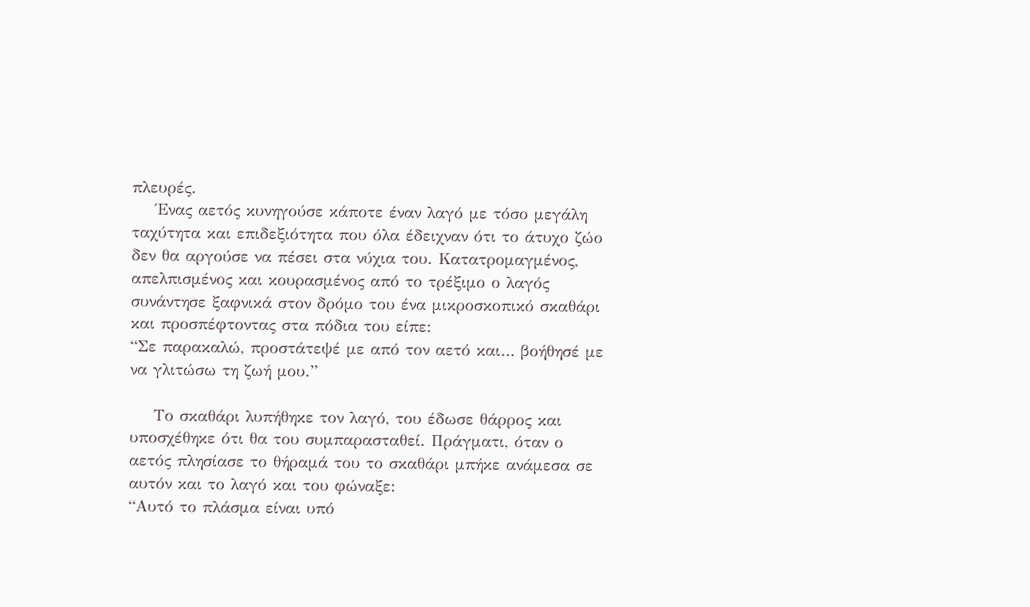πλευρές.
    Ένας αετός κυνηγούσε κάποτε έναν λαγό με τόσο μεγάλη ταχύτητα και επιδεξιότητα που όλα έδειχναν ότι το άτυχο ζώο δεν θα αργούσε να πέσει στα νύχια του. Κατατρομαγμένος, απελπισμένος και κουρασμένος από το τρέξιμο ο λαγός συνάντησε ξαφνικά στον δρόμο του ένα μικροσκοπικό σκαθάρι και προσπέφτοντας στα πόδια του είπε:
“Σε παρακαλώ, προστάτεψέ με από τον αετό και… βοήθησέ με να γλιτώσω τη ζωή μου.”

    Το σκαθάρι λυπήθηκε τον λαγό, του έδωσε θάρρος και υποσχέθηκε ότι θα του συμπαρασταθεί. Πράγματι, όταν ο αετός πλησίασε το θήραμά του το σκαθάρι μπήκε ανάμεσα σε αυτόν και το λαγό και του φώναξε:
“Αυτό το πλάσμα είναι υπό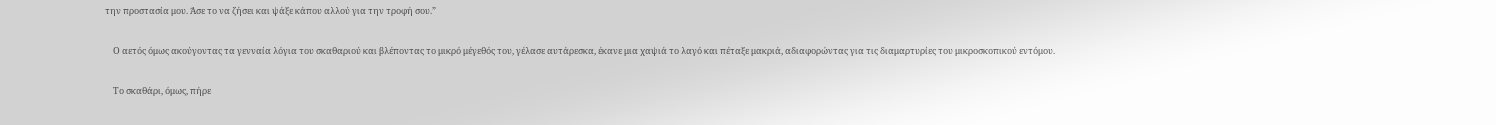την προστασία μου. Άσε το να ζήσει και ψάξε κάπου αλλού για την τροφή σου.”

    Ο αετός όμως ακούγοντας τα γενναία λόγια του σκαθαριού και βλέποντας το μικρό μέγεθός του, γέλασε αυτάρεσκα, έκανε μια χαψιά το λαγό και πέταξε μακριά, αδιαφορώντας για τις διαμαρτυρίες του μικροσκοπικού εντόμου.

    Το σκαθάρι, όμως, πήρε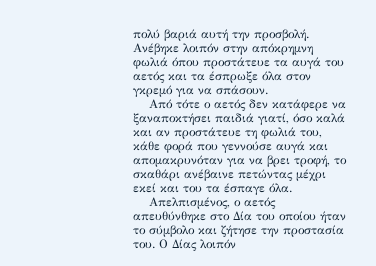πολύ βαριά αυτή την προσβολή. Ανέβηκε λοιπόν στην απόκρημνη φωλιά όπου προστάτευε τα αυγά του αετός και τα έσπρωξε όλα στον γκρεμό για να σπάσουν.
    Από τότε ο αετός δεν κατάφερε να ξαναποκτήσει παιδιά γιατί, όσο καλά και αν προστάτευε τη φωλιά του, κάθε φορά που γεννούσε αυγά και απομακρυνόταν για να βρει τροφή, το σκαθάρι ανέβαινε πετώντας μέχρι εκεί και του τα έσπαγε όλα.
    Απελπισμένος, ο αετός απευθύνθηκε στο Δία του οποίου ήταν το σύμβολο και ζήτησε την προστασία του. Ο Δίας λοιπόν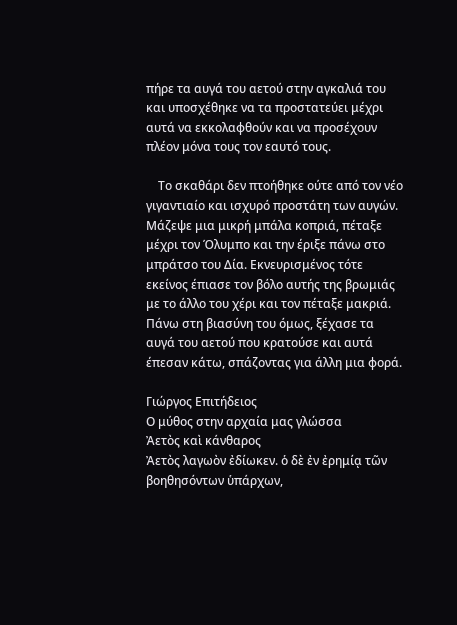πήρε τα αυγά του αετού στην αγκαλιά του και υποσχέθηκε να τα προστατεύει μέχρι αυτά να εκκολαφθούν και να προσέχουν πλέον μόνα τους τον εαυτό τους.

    Το σκαθάρι δεν πτοήθηκε ούτε από τον νέο γιγαντιαίο και ισχυρό προστάτη των αυγών. Μάζεψε μια μικρή μπάλα κοπριά, πέταξε μέχρι τον Όλυμπο και την έριξε πάνω στο μπράτσο του Δία. Εκνευρισμένος τότε εκείνος έπιασε τον βόλο αυτής της βρωμιάς με το άλλο του χέρι και τον πέταξε μακριά. Πάνω στη βιασύνη του όμως, ξέχασε τα αυγά του αετού που κρατούσε και αυτά έπεσαν κάτω, σπάζοντας για άλλη μια φορά.

Γιώργος Επιτήδειος
Ο μύθος στην αρχαία μας γλώσσα
Ἀετὸς καὶ κάνθαρος
Ἀετὸς λαγωὸν ἐδίωκεν. ὁ δὲ ἐν ἐρημίᾳ τῶν βοηθησόντων ὑπάρχων,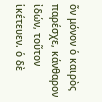ὅν μόνον ὁ καιρὸς παρέσχε, κάνθαρον ἰδών, τοῦτον ἱκέτευεν. ὁ δὲ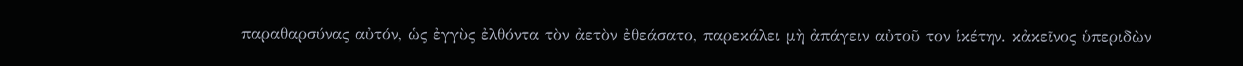παραθαρσύνας αὐτόν, ὡς ἐγγὺς ἐλθόντα τὸν ἀετὸν ἐθεάσατο, παρεκάλει μὴ ἀπάγειν αὐτοῦ τον ἱκέτην. κἀκεῖνος ὑπεριδὼν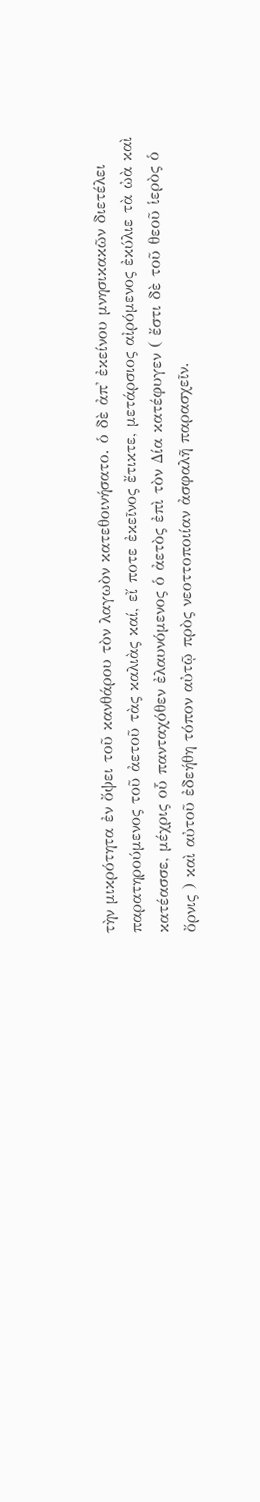τὴν μικρότητα ἐν ὄψει τοῦ κανθάρου τὸν λαγωὸν κατεθοινήσατο. ὁ δὲ ἀπ' ἐκείνου μνησικακῶν διετέλει παρατηρούμενος τοῦ ἀετοῦ τὰς καλιὰς καί, εἴ ποτε ἐκεῖνος ἔτικτε, μετάρσιος αἰρόμενος ἐκύλιε τὰ ὠὰ καὶ κατέασσε, μέχρις οὗ πανταχόθεν ἐλαυνόμενος ὁ ἀετὸς ἐπὶ τὸν Δία κατέφυγεν ( ἔστι δὲ τοῦ θεοῦ ἱερὸς ὁ ὄρνις ) καὶ αὐτοῦ ἐδεήθη τόπον αὐτῷ πρὸς νεοττοποιίαν ἀσφαλῆ παρασχεῖν.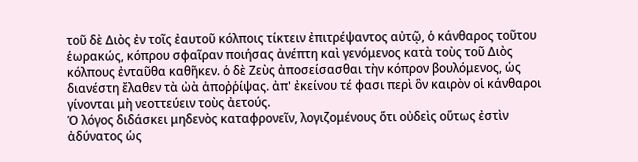τοῦ δὲ Διὸς ἐν τοῖς ἐαυτοῦ κόλποις τίκτειν ἐπιτρέψαντος αὐτῷ, ὁ κάνθαρος τοῦτου ἑωρακώς, κόπρου σφαῖραν ποιήσας ἀνέπτη καὶ γενόμενος κατὰ τοὺς τοῦ Διὸς κόλπους ἐνταῦθα καθῆκεν. ὁ δὲ Ζεὺς ἀποσείσασθαι τὴν κόπρον βουλόμενος, ὡς διανέστη ἔλαθεν τὰ ὠὰ ἀποῤῥίψας. ἀπ' ἐκείνου τέ φασι περὶ ὃν καιρὸν οἱ κάνθαροι γίνονται μὴ νεοττεύειν τοὺς ἀετούς.
Ὁ λόγος διδάσκει μηδενὸς καταφρονεῖν, λογιζομένους ὅτι οὐδεὶς οὕτως ἐστὶν ἀδύνατος ὡς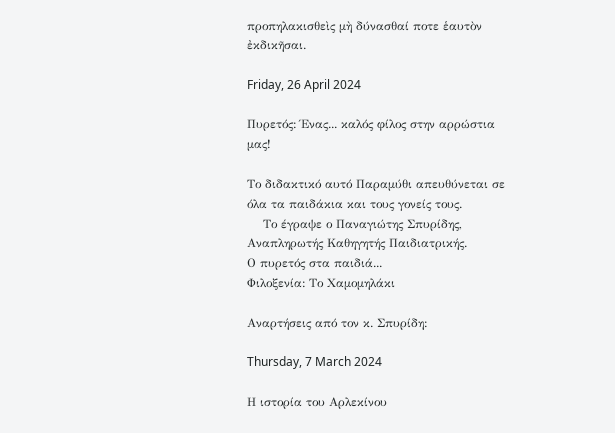προπηλακισθεὶς μὴ δύνασθαί ποτε ἑαυτὸν ἐκδικῆσαι.

Friday, 26 April 2024

Πυρετός: Ένας... καλός φίλος στην αρρώστια μας!

Το διδακτικό αυτό Παραμύθι απευθύνεται σε όλα τα παιδάκια και τους γονείς τους.
    Το έγραψε ο Παναγιώτης Σπυρίδης, Αναπληρωτής Καθηγητής Παιδιατρικής.
Ο πυρετός στα παιδιά...
Φιλοξενία: Το Χαμομηλάκι

Αναρτήσεις από τον κ. Σπυρίδη:

Thursday, 7 March 2024

Η ιστορία του Αρλεκίνου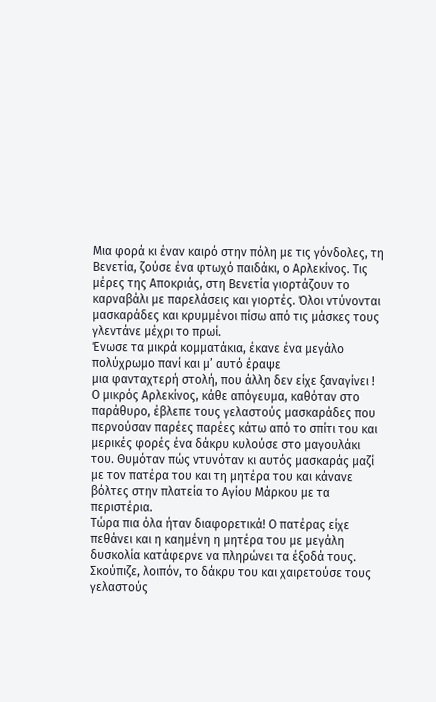Μια φορά κι έναν καιρό στην πόλη με τις γόνδολες, τη Βενετία, ζούσε ένα φτωχό παιδάκι, ο Αρλεκίνος. Τις μέρες της Αποκριάς, στη Βενετία γιορτάζουν το καρναβάλι με παρελάσεις και γιορτές. Όλοι ντύνονται μασκαράδες και κρυμμένοι πίσω από τις μάσκες τους γλεντάνε μέχρι το πρωί.
Ένωσε τα μικρά κομματάκια, έκανε ένα μεγάλο
πολύχρωμο πανί και μ’ αυτό έραψε
μια φανταχτερή στολή, που άλλη δεν είχε ξαναγίνει !
Ο μικρός Αρλεκίνος, κάθε απόγευμα, καθόταν στο παράθυρο, έβλεπε τους γελαστούς μασκαράδες που περνούσαν παρέες παρέες κάτω από το σπίτι του και μερικές φορές ένα δάκρυ κυλούσε στο μαγουλάκι του. Θυμόταν πώς ντυνόταν κι αυτός μασκαράς μαζί με τον πατέρα του και τη μητέρα του και κάνανε βόλτες στην πλατεία το Αγίου Μάρκου με τα περιστέρια.
Τώρα πια όλα ήταν διαφορετικά! Ο πατέρας είχε πεθάνει και η καημένη η μητέρα του με μεγάλη δυσκολία κατάφερνε να πληρώνει τα έξοδά τους.
Σκούπιζε, λοιπόν, το δάκρυ του και χαιρετούσε τους γελαστούς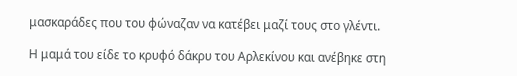μασκαράδες που του φώναζαν να κατέβει μαζί τους στο γλέντι.

Η μαμά του είδε το κρυφό δάκρυ του Αρλεκίνου και ανέβηκε στη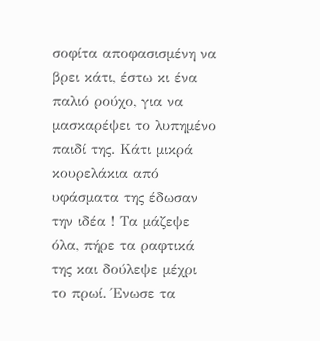σοφίτα αποφασισμένη να βρει κάτι, έστω κι ένα παλιό ρούχο, για να μασκαρέψει το λυπημένο παιδί της. Κάτι μικρά κουρελάκια από υφάσματα της έδωσαν την ιδέα ! Τα μάζεψε όλα, πήρε τα ραφτικά της και δούλεψε μέχρι το πρωί. Ένωσε τα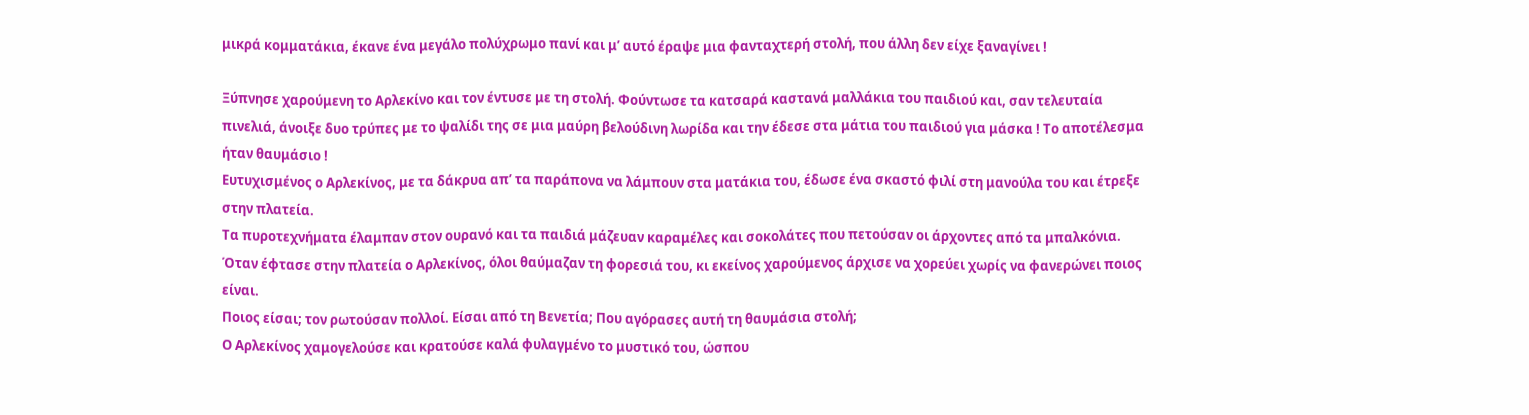μικρά κομματάκια, έκανε ένα μεγάλο πολύχρωμο πανί και μ’ αυτό έραψε μια φανταχτερή στολή, που άλλη δεν είχε ξαναγίνει !

Ξύπνησε χαρούμενη το Αρλεκίνο και τον έντυσε με τη στολή. Φούντωσε τα κατσαρά καστανά μαλλάκια του παιδιού και, σαν τελευταία πινελιά, άνοιξε δυο τρύπες με το ψαλίδι της σε μια μαύρη βελούδινη λωρίδα και την έδεσε στα μάτια του παιδιού για μάσκα ! Το αποτέλεσμα ήταν θαυμάσιο !
Ευτυχισμένος ο Αρλεκίνος, με τα δάκρυα απ’ τα παράπονα να λάμπουν στα ματάκια του, έδωσε ένα σκαστό φιλί στη μανούλα του και έτρεξε στην πλατεία.
Τα πυροτεχνήματα έλαμπαν στον ουρανό και τα παιδιά μάζευαν καραμέλες και σοκολάτες που πετούσαν οι άρχοντες από τα μπαλκόνια.
Όταν έφτασε στην πλατεία ο Αρλεκίνος, όλοι θαύμαζαν τη φορεσιά του, κι εκείνος χαρούμενος άρχισε να χορεύει χωρίς να φανερώνει ποιος είναι.
Ποιος είσαι; τον ρωτούσαν πολλοί. Είσαι από τη Βενετία; Που αγόρασες αυτή τη θαυμάσια στολή;
Ο Αρλεκίνος χαμογελούσε και κρατούσε καλά φυλαγμένο το μυστικό του, ώσπου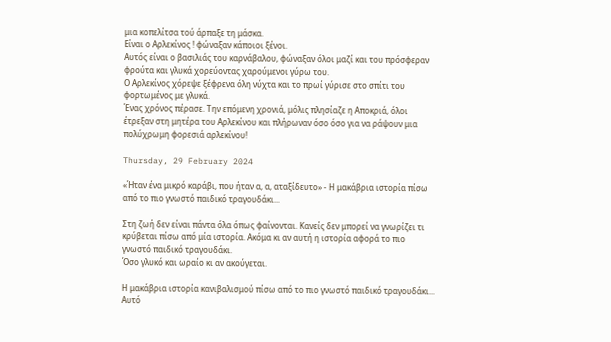μια κοπελίτσα τού άρπαξε τη μάσκα.
Είναι ο Αρλεκίνος ! φώναξαν κάποιοι ξένοι.
Αυτός είναι ο βασιλιάς του καρνάβαλου, φώναξαν όλοι μαζί και του πρόσφεραν φρούτα και γλυκά χορεύοντας χαρούμενοι γύρω του.
Ο Αρλεκίνος χόρεψε ξέφρενα όλη νύχτα και το πρωί γύρισε στο σπίτι του φορτωμένος με γλυκά.
Ένας χρόνος πέρασε. Την επόμενη χρονιά, μόλις πλησίαζε η Αποκριά, όλοι έτρεξαν στη μητέρα του Αρλεκίνου και πλήρωναν όσο όσο για να ράψουν μια πολύχρωμη φορεσιά αρλεκίνου!

Thursday, 29 February 2024

«Ήταν ένα μικρό καράβι, που ήταν α, α, αταξίδευτο» - Η μακάβρια ιστορία πίσω από το πιο γνωστό παιδικό τραγουδάκι...

Στη ζωή δεν είναι πάντα όλα όπως φαίνονται. Κανείς δεν μπορεί να γνωρίζει τι κρύβεται πίσω από μία ιστορία. Ακόμα κι αν αυτή η ιστορία αφορά το πιο γνωστό παιδικό τραγουδάκι.
Όσο γλυκό και ωραίο κι αν ακούγεται.

Η μακάβρια ιστορία κανιβαλισμού πίσω από το πιο γνωστό παιδικό τραγουδάκι...
Αυτό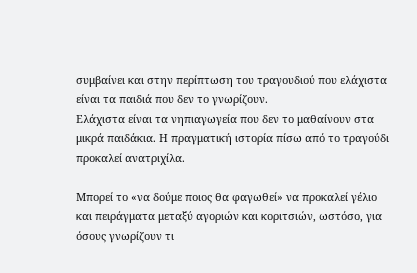συμβαίνει και στην περίπτωση του τραγουδιού που ελάχιστα είναι τα παιδιά που δεν το γνωρίζουν.
Ελάχιστα είναι τα νηπιαγωγεία που δεν το μαθαίνουν στα μικρά παιδάκια. Η πραγματική ιστορία πίσω από το τραγούδι προκαλεί ανατριχίλα.

Μπορεί το «να δούμε ποιος θα φαγωθεί» να προκαλεί γέλιο και πειράγματα μεταξύ αγοριών και κοριτσιών, ωστόσο, για όσους γνωρίζουν τι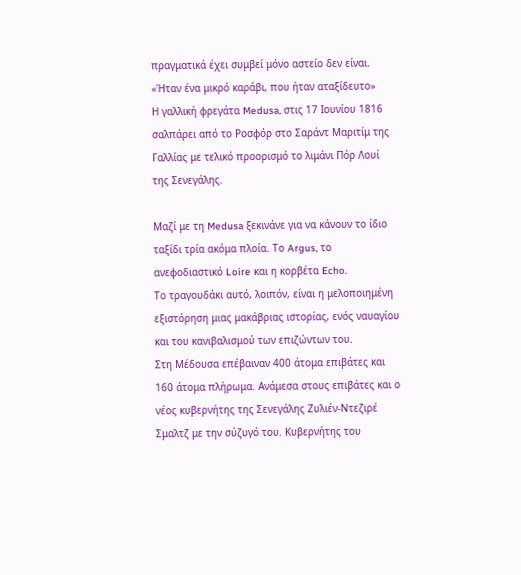πραγματικά έχει συμβεί μόνο αστείο δεν είναι.
«Ήταν ένα μικρό καράβι, που ήταν αταξίδευτο»
Η γαλλική φρεγάτα Medusa, στις 17 Ιουνίου 1816 σαλπάρει από το Ροσφόρ στο Σαράντ Μαριτίμ της Γαλλίας με τελικό προορισμό το λιμάνι Πόρ Λουί της Σενεγάλης.

Μαζί με τη Medusa ξεκινάνε για να κάνουν το ίδιο ταξίδι τρία ακόμα πλοία. Το Argus, το ανεφοδιαστικό Loire και η κορβέτα Echo.
Το τραγουδάκι αυτό, λοιπόν, είναι η μελοποιημένη εξιστόρηση μιας μακάβριας ιστορίας, ενός ναυαγίου και του κανιβαλισμού των επιζώντων του.
Στη Μέδουσα επέβαιναν 400 άτομα επιβάτες και 160 άτομα πλήρωμα. Ανάμεσα στους επιβάτες και ο νέος κυβερνήτης της Σενεγάλης Ζυλιέν-Ντεζιρέ Σμαλτζ με την σύζυγό του. Κυβερνήτης του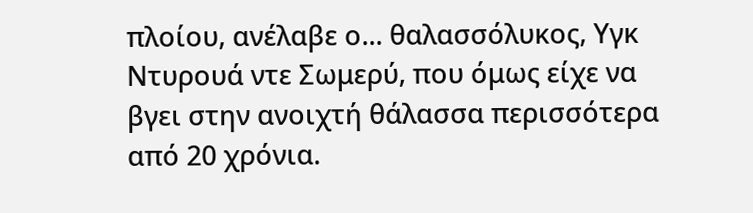πλοίου, ανέλαβε ο... θαλασσόλυκος, Υγκ Ντυρουά ντε Σωμερύ, που όμως είχε να βγει στην ανοιχτή θάλασσα περισσότερα από 20 χρόνια.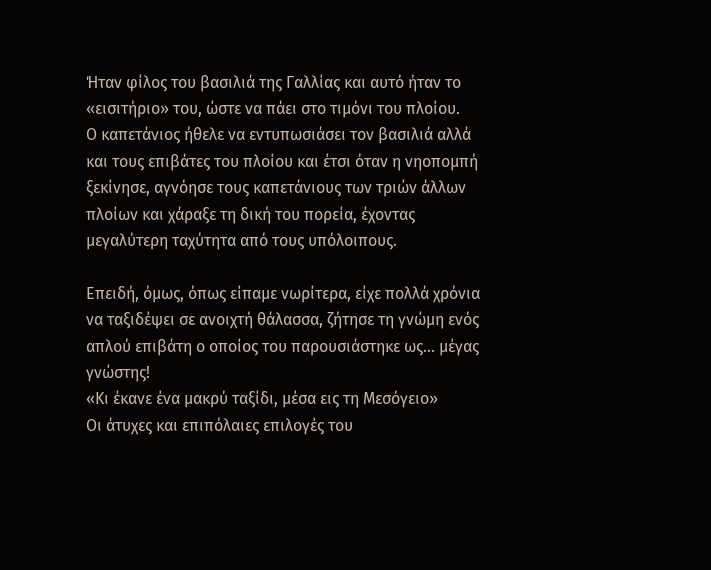Ήταν φίλος του βασιλιά της Γαλλίας και αυτό ήταν το «εισιτήριο» του, ώστε να πάει στο τιμόνι του πλοίου.
Ο καπετάνιος ήθελε να εντυπωσιάσει τον βασιλιά αλλά και τους επιβάτες του πλοίου και έτσι όταν η νηοπομπή ξεκίνησε, αγνόησε τους καπετάνιους των τριών άλλων πλοίων και χάραξε τη δική του πορεία, έχοντας μεγαλύτερη ταχύτητα από τους υπόλοιπους.

Επειδή, όμως, όπως είπαμε νωρίτερα, είχε πολλά χρόνια να ταξιδέψει σε ανοιχτή θάλασσα, ζήτησε τη γνώμη ενός απλού επιβάτη ο οποίος του παρουσιάστηκε ως… μέγας γνώστης!
«Κι έκανε ένα μακρύ ταξίδι, μέσα εις τη Μεσόγειο»
Οι άτυχες και επιπόλαιες επιλογές του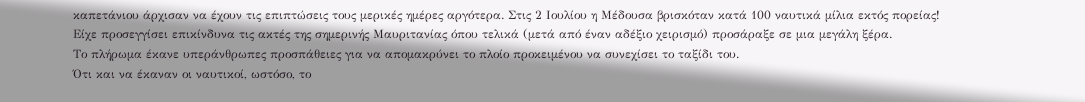καπετάνιου άρχισαν να έχουν τις επιπτώσεις τους μερικές ημέρες αργότερα. Στις 2 Ιουλίου η Μέδουσα βρισκόταν κατά 100 ναυτικά μίλια εκτός πορείας!
Είχε προσεγγίσει επικίνδυνα τις ακτές της σημερινής Μαυριτανίας όπου τελικά (μετά από έναν αδέξιο χειρισμό) προσάραξε σε μια μεγάλη ξέρα.
Το πλήρωμα έκανε υπεράνθρωπες προσπάθειες για να απομακρύνει το πλοίο προκειμένου να συνεχίσει το ταξίδι του.
Ότι και να έκαναν οι ναυτικοί, ωστόσο, το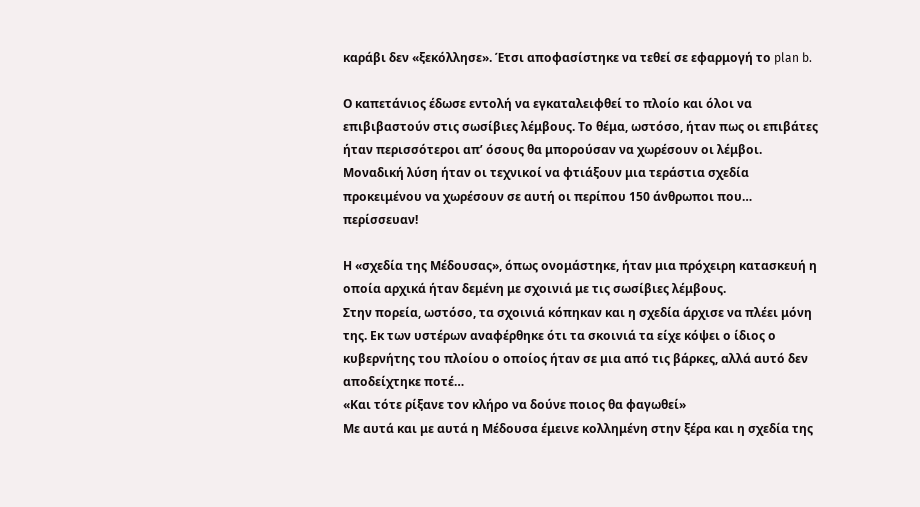καράβι δεν «ξεκόλλησε». Έτσι αποφασίστηκε να τεθεί σε εφαρμογή το plan b.

Ο καπετάνιος έδωσε εντολή να εγκαταλειφθεί το πλοίο και όλοι να επιβιβαστούν στις σωσίβιες λέμβους. Το θέμα, ωστόσο, ήταν πως οι επιβάτες ήταν περισσότεροι απ’ όσους θα μπορούσαν να χωρέσουν οι λέμβοι.
Μοναδική λύση ήταν οι τεχνικοί να φτιάξουν μια τεράστια σχεδία προκειμένου να χωρέσουν σε αυτή οι περίπου 150 άνθρωποι που… περίσσευαν!

Η «σχεδία της Μέδουσας», όπως ονομάστηκε, ήταν μια πρόχειρη κατασκευή η οποία αρχικά ήταν δεμένη με σχοινιά με τις σωσίβιες λέμβους.
Στην πορεία, ωστόσο, τα σχοινιά κόπηκαν και η σχεδία άρχισε να πλέει μόνη της. Εκ των υστέρων αναφέρθηκε ότι τα σκοινιά τα είχε κόψει ο ίδιος ο κυβερνήτης του πλοίου ο οποίος ήταν σε μια από τις βάρκες, αλλά αυτό δεν αποδείχτηκε ποτέ…
«Και τότε ρίξανε τον κλήρο να δούνε ποιος θα φαγωθεί»
Με αυτά και με αυτά η Μέδουσα έμεινε κολλημένη στην ξέρα και η σχεδία της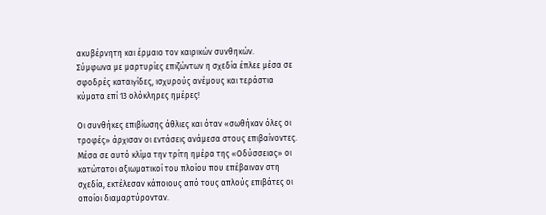ακυβέρνητη και έρμαιο τον καιρικών συνθηκών.
Σύμφωνα με μαρτυρίες επιζώντων η σχεδία έπλεε μέσα σε σφοδρές καταιγίδες, ισχυρούς ανέμους και τεράστια κύματα επί 13 ολόκληρες ημέρες!

Οι συνθήκες επιβίωσης άθλιες και όταν «σωθήκαν όλες οι τροφές» άρχισαν οι εντάσεις ανάμεσα στους επιβαίνοντες. Μέσα σε αυτό κλίμα την τρίτη ημέρα της «Οδύσσειας» οι κατώτατοι αξιωματικοί του πλοίου που επέβαιναν στη σχεδία, εκτέλεσαν κάποιους από τους απλούς επιβάτες οι οποίοι διαμαρτύρονταν.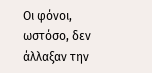Οι φόνοι, ωστόσο, δεν άλλαξαν την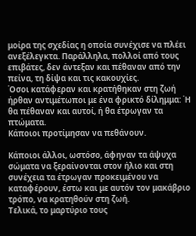μοίρα της σχεδίας η οποία συνέχισε να πλέει ανεξέλεγκτα. Παράλληλα, πολλοί από τους επιβάτες, δεν άντεξαν και πέθαναν από την πείνα, τη δίψα και τις κακουχίες.
Όσοι κατάφεραν και κρατήθηκαν στη ζωή ήρθαν αντιμέτωποι με ένα φρικτό δίλημμα: Ή θα πέθαναν και αυτοί, ή θα έτρωγαν τα πτώματα.
Κάποιοι προτίμησαν να πεθάνουν.

Κάποιοι άλλοι, ωστόσο, άφηναν τα άψυχα σώματα να ξεραίνονται στον ήλιο και στη συνέχεια τα έτρωγαν προκειμένου να καταφέρουν, έστω και με αυτόν τον μακάβριο τρόπο, να κρατηθούν στη ζωή.
Τελικά, το μαρτύριο τους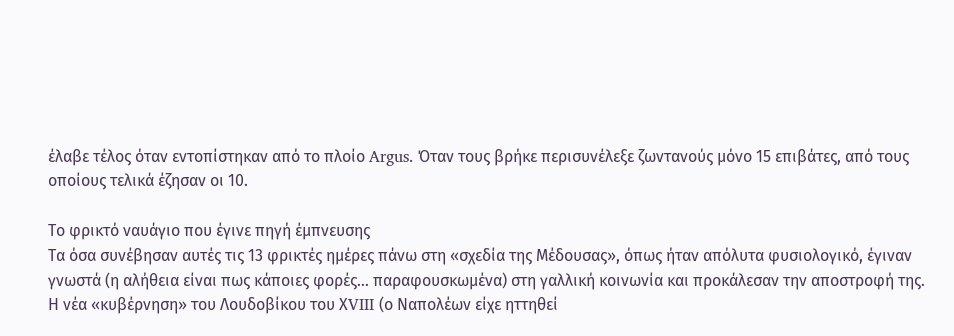έλαβε τέλος όταν εντοπίστηκαν από το πλοίο Argus. Όταν τους βρήκε περισυνέλεξε ζωντανούς μόνο 15 επιβάτες, από τους οποίους τελικά έζησαν οι 10.

Το φρικτό ναυάγιο που έγινε πηγή έμπνευσης
Τα όσα συνέβησαν αυτές τις 13 φρικτές ημέρες πάνω στη «σχεδία της Μέδουσας», όπως ήταν απόλυτα φυσιολογικό, έγιναν γνωστά (η αλήθεια είναι πως κάποιες φορές… παραφουσκωμένα) στη γαλλική κοινωνία και προκάλεσαν την αποστροφή της.
Η νέα «κυβέρνηση» του Λουδοβίκου του ΧVIII (ο Ναπολέων είχε ηττηθεί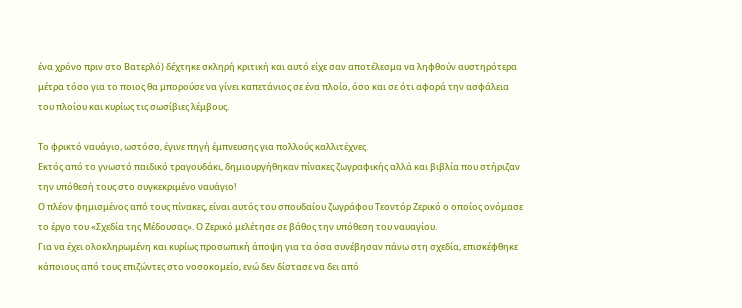ένα χρόνο πριν στο Βατερλό) δέχτηκε σκληρή κριτική και αυτό είχε σαν αποτέλεσμα να ληφθούν αυστηρότερα μέτρα τόσο για το ποιος θα μπορούσε να γίνει καπετάνιος σε ένα πλοίο, όσο και σε ότι αφορά την ασφάλεια του πλοίου και κυρίως τις σωσίβιες λέμβους.

Το φρικτό ναυάγιο, ωστόσο, έγινε πηγή έμπνευσης για πολλούς καλλιτέχνες.
Εκτός από το γνωστό παιδικό τραγουδάκι, δημιουργήθηκαν πίνακες ζωγραφικής αλλά και βιβλία που στήριζαν την υπόθεσή τους στο συγκεκριμένο ναυάγιο!
Ο πλέον φημισμένος από τους πίνακες, είναι αυτός του σπουδαίου ζωγράφου Τεοντόρ Ζερικό ο οποίος ονόμασε το έργο του «Σχεδία της Μέδουσας». Ο Ζερικό μελέτησε σε βάθος την υπόθεση του ναυαγίου.
Για να έχει ολοκληρωμένη και κυρίως προσωπική άποψη για τα όσα συνέβησαν πάνω στη σχεδία, επισκέφθηκε κάποιους από τους επιζώντες στο νοσοκομείο, ενώ δεν δίστασε να δει από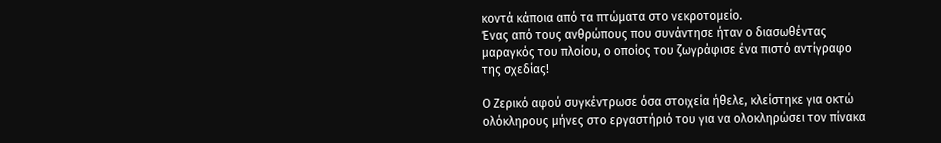κοντά κάποια από τα πτώματα στο νεκροτομείο.
Ένας από τους ανθρώπους που συνάντησε ήταν ο διασωθέντας μαραγκός του πλοίου, ο οποίος του ζωγράφισε ένα πιστό αντίγραφο της σχεδίας!

Ο Ζερικό αφού συγκέντρωσε όσα στοιχεία ήθελε, κλείστηκε για οκτώ ολόκληρους μήνες στο εργαστήριό του για να ολοκληρώσει τον πίνακα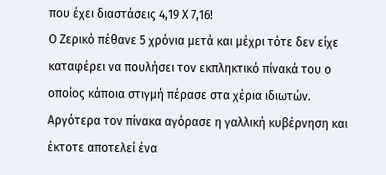που έχει διαστάσεις 4,19 Χ 7,16!
Ο Ζερικό πέθανε 5 χρόνια μετά και μέχρι τότε δεν είχε καταφέρει να πουλήσει τον εκπληκτικό πίνακά του ο οποίος κάποια στιγμή πέρασε στα χέρια ιδιωτών.
Αργότερα τον πίνακα αγόρασε η γαλλική κυβέρνηση και έκτοτε αποτελεί ένα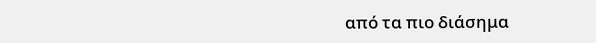από τα πιο διάσημα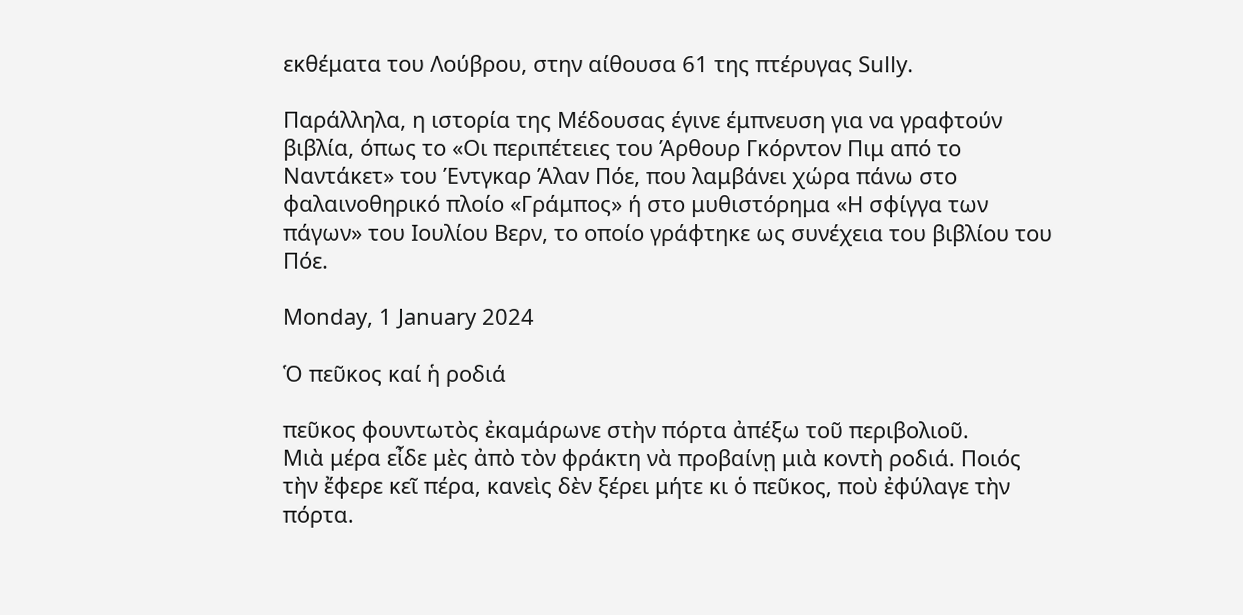εκθέματα του Λούβρου, στην αίθουσα 61 της πτέρυγας Sully.

Παράλληλα, η ιστορία της Μέδουσας έγινε έμπνευση για να γραφτούν βιβλία, όπως το «Οι περιπέτειες του Άρθουρ Γκόρντον Πιμ από το Ναντάκετ» του Έντγκαρ Άλαν Πόε, που λαμβάνει χώρα πάνω στο φαλαινοθηρικό πλοίο «Γράμπος» ή στο μυθιστόρημα «Η σφίγγα των πάγων» του Ιουλίου Βερν, το οποίο γράφτηκε ως συνέχεια του βιβλίου του Πόε.

Monday, 1 January 2024

Ὁ πεῦκος καί ἡ ροδιά

πεῦκος φουντωτὸς ἐκαμάρωνε στὴν πόρτα ἀπέξω τοῦ περιβολιοῦ.
Μιὰ μέρα εἶδε μὲς ἀπὸ τὸν φράκτη νὰ προβαίνῃ μιὰ κοντὴ ροδιά. Ποιός τὴν ἔφερε κεῖ πέρα, κανεὶς δὲν ξέρει μήτε κι ὁ πεῦκος, ποὺ ἐφύλαγε τὴν πόρτα.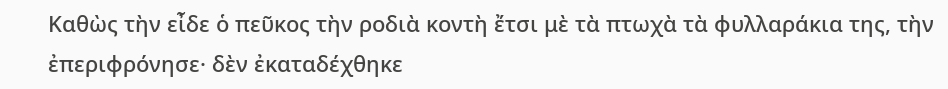Καθὼς τὴν εἶδε ὁ πεῦκος τὴν ροδιὰ κοντὴ ἔτσι μὲ τὰ πτωχὰ τὰ φυλλαράκια της, τὴν ἐπεριφρόνησε· δὲν ἐκαταδέχθηκε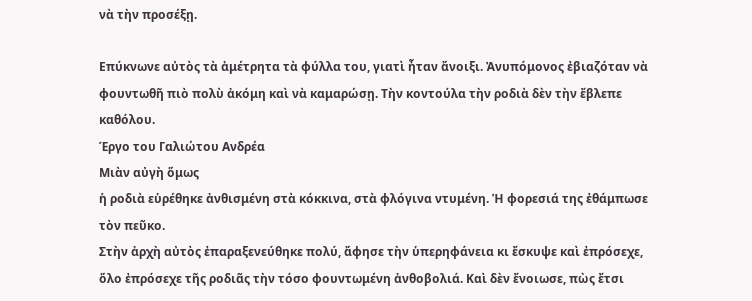νὰ τὴν προσέξῃ.

Επύκνωνε αὐτὸς τὰ ἀμέτρητα τὰ φύλλα του, γιατὶ ἦταν ἄνοιξι. Ἀνυπόμονος ἐβιαζόταν νὰ φουντωθῆ πιὸ πολὺ ἀκόμη καὶ νὰ καμαρώσῃ. Τὴν κοντούλα τὴν ροδιὰ δὲν τὴν ἔβλεπε καθόλου.
Έργο του Γαλιώτου Ανδρέα
Μιὰν αὐγὴ ὅμως
ἡ ροδιὰ εὑρέθηκε ἀνθισμένη στὰ κόκκινα, στὰ φλόγινα ντυμένη. Ἡ φορεσιά της ἐθάμπωσε τὸν πεῦκο.
Στὴν ἀρχὴ αὐτὸς ἐπαραξενεύθηκε πολύ, ἄφησε τὴν ὑπερηφάνεια κι ἔσκυψε καὶ ἐπρόσεχε, ὅλο ἐπρόσεχε τῆς ροδιᾶς τὴν τόσο φουντωμένη ἀνθοβολιά. Καὶ δὲν ἔνοιωσε, πὼς ἔτσι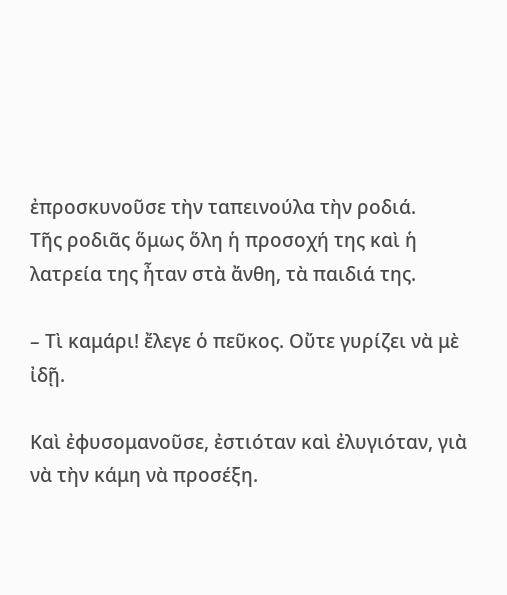ἐπροσκυνοῦσε τὴν ταπεινούλα τὴν ροδιά.
Τῆς ροδιᾶς ὅμως ὅλη ἡ προσοχή της καὶ ἡ λατρεία της ἦταν στὰ ἄνθη, τὰ παιδιά της.

– Τὶ καμάρι! ἔλεγε ὁ πεῦκος. Οὔτε γυρίζει νὰ μὲ ἰδῇ.

Καὶ ἐφυσομανοῦσε, ἐστιόταν καὶ ἐλυγιόταν, γιὰ νὰ τὴν κάμη νὰ προσέξη.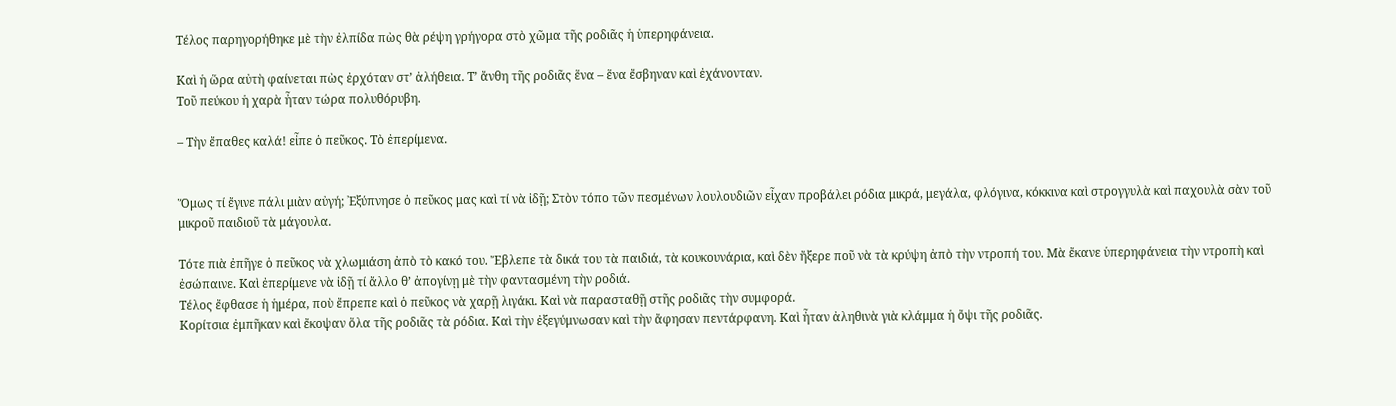Τέλος παρηγορήθηκε μὲ τὴν ἐλπίδα πὼς θὰ ρέψη γρήγορα στὸ χῶμα τῆς ροδιᾶς ἡ ὑπερηφάνεια.

Καὶ ἡ ὥρα αὐτὴ φαίνεται πὼς ἐρχόταν στ’ ἀλήθεια. Τ’ ἄνθη τῆς ροδιᾶς ἕνα – ἕνα ἔσβηναν καὶ ἐχάνονταν.
Τοῦ πεύκου ἡ χαρὰ ἦταν τώρα πολυθόρυβη.

– Τὴν ἔπαθες καλά! εἶπε ὁ πεῦκος. Τὸ ἐπερίμενα.


Ὅμως τί ἔγινε πάλι μιὰν αὐγή; ᾽Εξύπνησε ὁ πεῦκος μας καὶ τί νὰ ἰδῇ; Στὸν τόπο τῶν πεσμένων λουλουδιῶν εἶχαν προβάλει ρόδια μικρά, μεγάλα, φλόγινα, κόκκινα καὶ στρογγυλὰ καὶ παχουλὰ σὰν τοῦ μικροῦ παιδιοῦ τὰ μάγουλα.

Τότε πιὰ ἐπῆγε ὁ πεῦκος νὰ χλωμιάση ἀπὸ τὸ κακό του. Ἔβλεπε τὰ δικά του τὰ παιδιά, τὰ κουκουνάρια, καὶ δὲν ἤξερε ποῦ νὰ τὰ κρύψη ἀπὸ τὴν ντροπή του. Μὰ ἔκανε ὑπερηφάνεια τὴν ντροπὴ καὶ ἐσώπαινε. Καὶ ἐπερίμενε νὰ ἰδῇ τί ἄλλο θ’ ἀπογίνῃ μὲ τὴν φαντασμένη τὴν ροδιά.
Τέλος ἔφθασε ἡ ἡμέρα, ποὺ ἔπρεπε καὶ ὁ πεῦκος νὰ χαρῇ λιγάκι. Καὶ νὰ παρασταθῇ στῆς ροδιᾶς τὴν συμφορά.
Κορίτσια ἐμπῆκαν καὶ ἔκοψαν ὅλα τῆς ροδιᾶς τὰ ρόδια. Καὶ τὴν ἐξεγύμνωσαν καὶ τὴν ἄφησαν πεντάρφανη. Καὶ ἦταν ἀληθινὰ γιὰ κλάμμα ἡ ὄψι τῆς ροδιᾶς.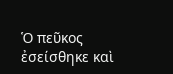Ὁ πεῦκος ἐσείσθηκε καὶ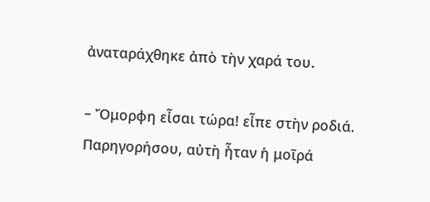ἀναταράχθηκε ἀπὸ τὴν χαρά του.

– Ὄμορφη εἶσαι τώρα! εἶπε στὴν ροδιά.
Παρηγορήσου, αὐτὴ ἦταν ἡ μοῖρά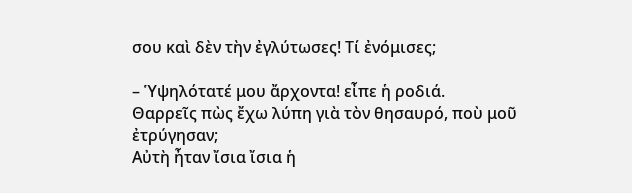σου καὶ δὲν τὴν ἐγλύτωσες! Τί ἐνόμισες;

– Ὑψηλότατέ μου ἄρχοντα! εἶπε ἡ ροδιά.
Θαρρεῖς πὼς ἔχω λύπη γιὰ τὸν θησαυρό, ποὺ μοῦ ἐτρύγησαν;
Αὐτὴ ἦταν ἴσια ἴσια ἡ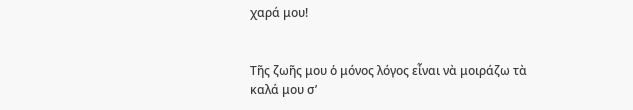χαρά μου!


Τῆς ζωῆς μου ὁ μόνος λόγος εἶναι νὰ μοιράζω τὰ καλά μου σ’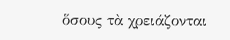ὅσους τὰ χρειάζονται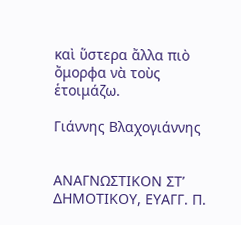καὶ ὕστερα ἄλλα πιὸ ὄμορφα νὰ τοὺς ἑτοιμάζω.

Γιάννης Βλαχογιάννης


ΑΝΑΓΝΩΣΤΙΚΟΝ ΣΤ’ ΔΗΜΟΤΙΚΟΥ, ΕΥΑΓΓ. Π.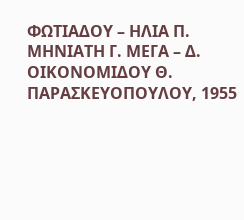ΦΩΤΙΑΔΟΥ – ΗΛΙΑ Π. ΜΗΝΙΑΤΗ Γ. ΜΕΓΑ – Δ. ΟΙΚΟΝΟΜΙΔΟΥ Θ. ΠΑΡΑΣΚΕΥΟΠΟΥΛΟΥ, 1955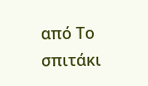από Το σπιτάκι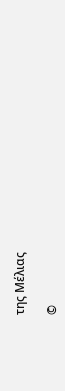της Μέλιας

©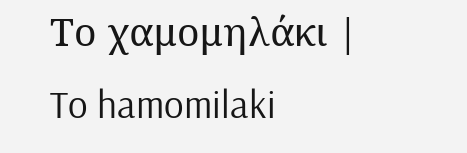Το χαμομηλάκι | To hamomilaki